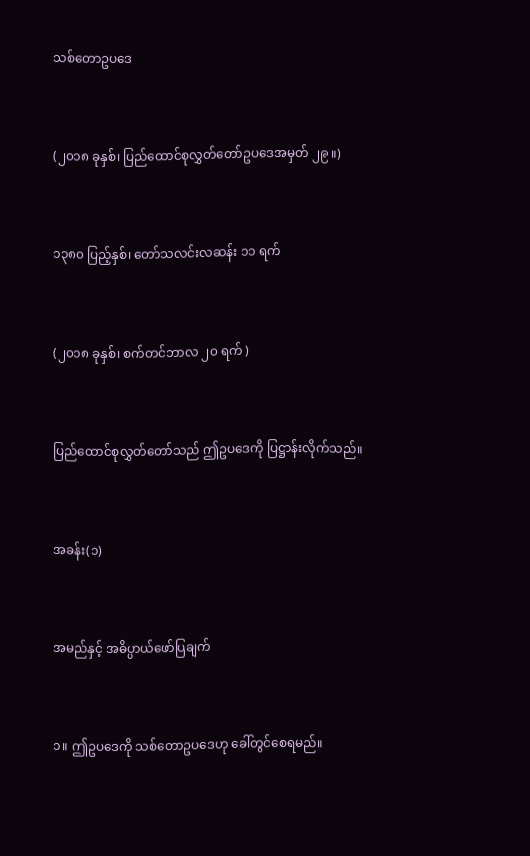သစ်တောဥပဒေ



(၂၀၁၈ ခုနှစ်၊ ပြည်ထောင်စုလွှတ်တော်ဥပဒေအမှတ် ၂၉ ။)



၁၃၈၀ ပြည့်နှစ်၊ တော်သလင်းလဆန်း ၁၁ ရက်



(၂၀၁၈ ခုနှစ်၊ စက်တင်ဘာလ ၂၀ ရက် )



ပြည်ထောင်စုလွှတ်တော်သည် ဤဥပဒေကို ပြဋ္ဌာန်းလိုက်သည်။



အခန်း(၁)



အမည်နှင့် အဓိပ္ပာယ်ဖော်ပြချက်



၁။ ဤဥပဒေကို သစ်တောဥပဒေဟု ခေါ်တွင်စေရမည်။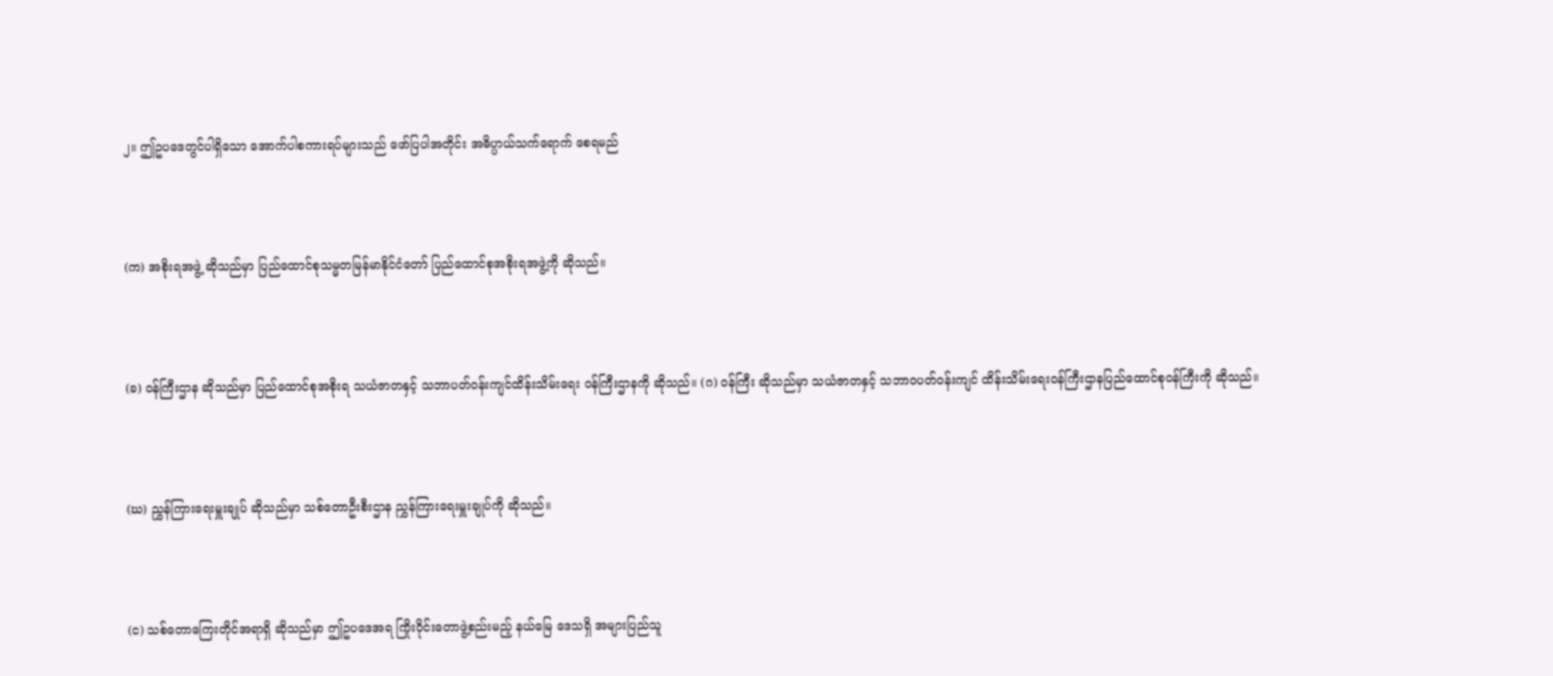၂။ ဤဥပဒေတွင်ပါရှိသော အောက်ပါစကားရပ်များသည် ဖော်ပြပါအတိုင်း အဓိပ္ပာယ်သက်ရောက် စေရမည်



(က) အစိုးရအဖွဲ့ ဆိုသည်မှာ ပြည်ထောင်စုသမ္မတမြန်မာနိုင်ငံတော် ပြည်ထောင်စုအစိုးရအဖွဲ့ကို ဆိုသည်။



(ခ) ဝန်ကြီးဌာန ဆိုသည်မှာ ပြည်ထောင်စုအစိုးရ သယံဇာတနှင့် သဘာပတ်ဝန်းကျင်ထိန်းသိမ်းရေး ဝန်ကြီးဌာနကို ဆိုသည်။ (ဂ) ဝန်ကြီး ဆိုသည်မှာ သယံဇာတနှင့် သဘာဝပတ်ဝန်းကျင် ထိန်းသိမ်းရေးဝန်ကြီးဌာနပြည်ထောင်စုဝန်ကြီးကို ဆိုသည်။



(ဃ) ညွှန်ကြားရေးမှူးချုပ် ဆိုသည်မှာ သစ်တောဦးစီးဌာန ညွှန်ကြားရေးမှူးချုပ်ကို ဆိုသည်။



(င) သစ်တောကြေးတိုင်အရာရှိ ဆိုသည်မှာ ဤဥပဒေအရ ကြိုးဝိုင်းတောဖွဲ့စည်းမည့် နယ်မြေ ဒေသရှိ အများပြည်သူ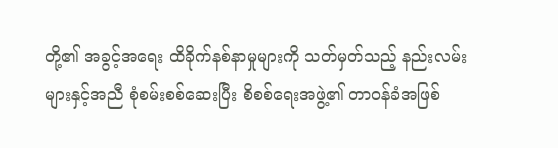တို့၏ အခွင့်အရေး ထိခိုက်နစ်နာမှုများကို သတ်မှတ်သည့် နည်းလမ်း များနှင့်အညီ စုံစမ်းစစ်ဆေးပြီး စိစစ်ရေးအဖွဲ့၏ တာဝန်ခံအဖြစ်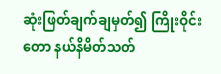ဆုံးဖြတ်ချက်ချမှတ်၍ ကြိုးဝိုင်းတော နယ်နိမိတ်သတ်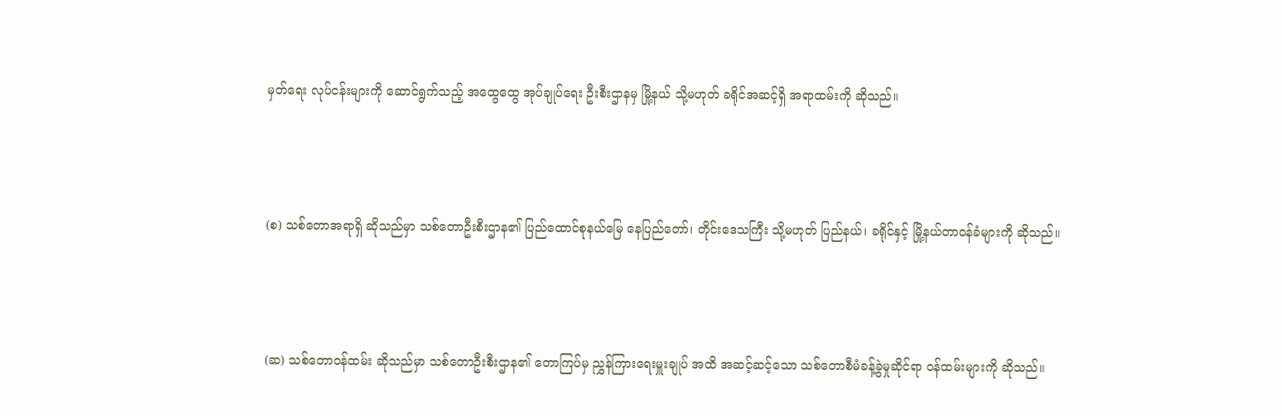မှတ်ရေး လုပ်ငန်းများကို ဆောင်ရွက်သည့် အထွေထွေ အုပ်ချုပ်ရေး ဦးစီးဌာနမှ မြို့နယ် သို့မဟုတ် ခရိုင်အဆင့်ရှိ အရာထမ်းကို ဆိုသည်။



(စ) သစ်တောအရာရှိ ဆိုသည်မှာ သစ်တောဦးစီးဌာန၏ ပြည်ထောင်စုနယ်မြေ နေပြည်တော်၊ တိုင်းဒေသကြီး သို့မဟုတ် ပြည်နယ်၊ ခရိုင်နှင့် မြို့နယ်တာဝန်ခံများကို ဆိုသည်။



(ဆ) သစ်တောဝန်ထမ်း ဆိုသည်မှာ သစ်တောဦးစီးဌာန၏ တောကြပ်မှ ညွှန်ကြားရေးမှူးချုပ် အထိ အဆင့်ဆင့်သော သစ်တောစီမံခန့်ခွဲမှုဆိုင်ရာ ဝန်ထမ်းများကို ဆိုသည်။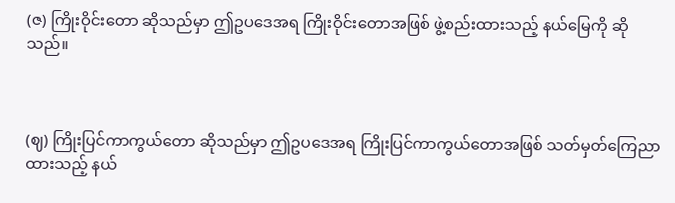(ဇ) ကြိုးဝိုင်းတော ဆိုသည်မှာ ဤဥပဒေအရ ကြိုးဝိုင်းတောအဖြစ် ဖွဲ့စည်းထားသည့် နယ်မြေကို ဆိုသည်။



(ဈ) ကြိုးပြင်ကာကွယ်တော ဆိုသည်မှာ ဤဥပဒေအရ ကြိုးပြင်ကာကွယ်တောအဖြစ် သတ်မှတ်ကြေညာထားသည့် နယ်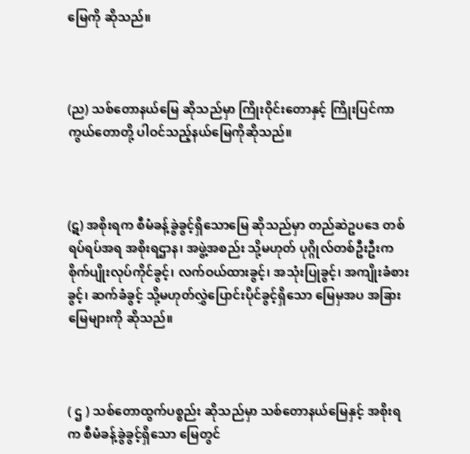မြေကို ဆိုသည်။



(ည) သစ်တောနယ်မြေ ဆိုသည်မှာ ကြိုးဝိုင်းတောနှင့် ကြိုးပြင်ကာကွယ်တောတို့ ပါဝင်သည့်နယ်မြေကိုဆိုသည်။



(ဋ) အစိုးရက စီမံခန့်ခွဲခွင့်ရှိသောမြေ ဆိုသည်မှာ တည်ဆဲဥပဒေ တစ်ရပ်ရပ်အရ အစိုးရဌာန၊ အဖွဲ့အစည်း သို့မဟုတ် ပုဂ္ဂိုလ်တစ်ဦးဦးက စိုက်ပျိုးလုပ်ကိုင်ခွင့်၊ လက်ဝယ်ထားခွင့်၊ အသုံးပြုခွင့်၊ အကျိုးခံစားခွင့်၊ ဆက်ခံခွင့် သို့မဟုတ်လွှဲပြောင်းပိုင်ခွင့်ရှိသော မြေမှအပ အခြားမြေများကို ဆိုသည်။



( ဌ ) သစ်တောထွက်ပစ္စည်း ဆိုသည်မှာ သစ်တောနယ်မြေနှင့် အစိုးရက စီမံခန့်ခွဲခွင့်ရှိသော မြေတွင်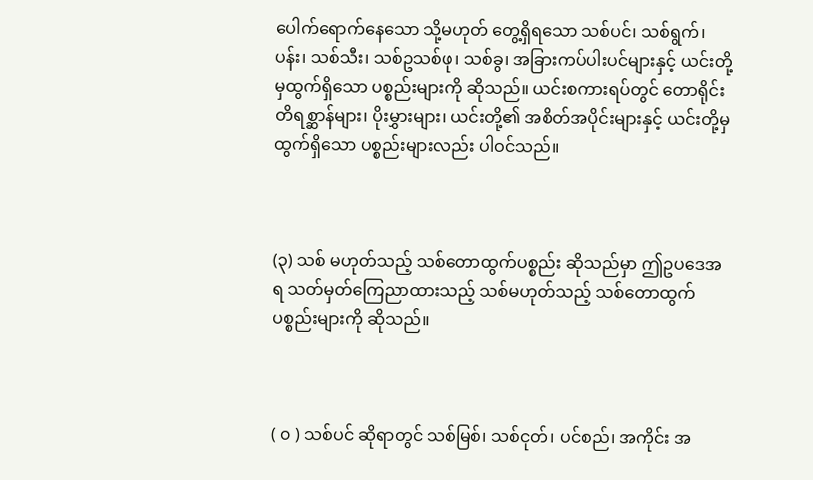ပေါက်ရောက်နေသော သို့မဟုတ် တွေ့ရှိရသော သစ်ပင်၊ သစ်ရွက်၊ ပန်း၊ သစ်သီး၊ သစ်ဥသစ်ဖု၊ သစ်ခွ၊ အခြားကပ်ပါးပင်များနှင့် ယင်းတို့မှထွက်ရှိသော ပစ္စည်းများကို ဆိုသည်။ ယင်းစကားရပ်တွင် တောရိုင်းတိရစ္ဆာန်များ၊ ပိုးမွှားများ၊ ယင်းတို့၏ အစိတ်အပိုင်းများနှင့် ယင်းတို့မှ ထွက်ရှိသော ပစ္စည်းများလည်း ပါဝင်သည်။



(၃) သစ် မဟုတ်သည့် သစ်တောထွက်ပစ္စည်း ဆိုသည်မှာ ဤဥပဒေအရ သတ်မှတ်ကြေညာထားသည့် သစ်မဟုတ်သည့် သစ်တောထွက် ပစ္စည်းများကို ဆိုသည်။



( ၀ ) သစ်ပင် ဆိုရာတွင် သစ်မြစ်၊ သစ်ငုတ်၊ ပင်စည်၊ အကိုင်း အ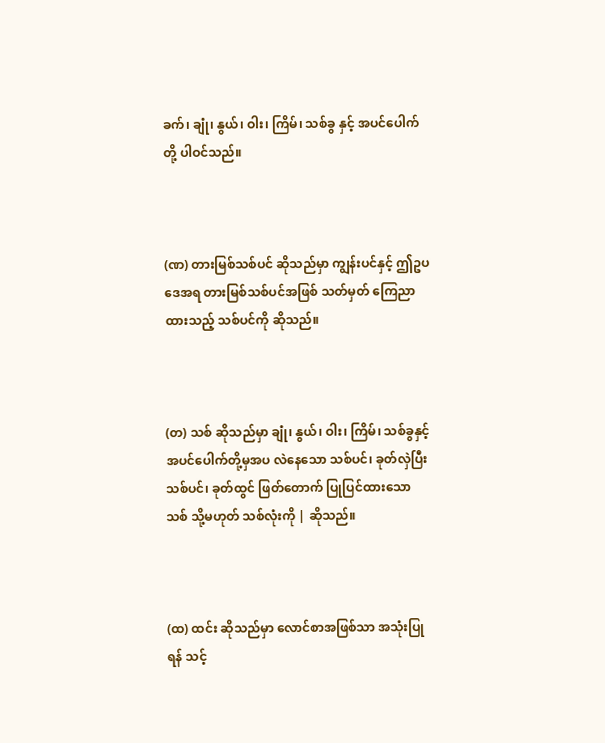ခက်၊ ချုံ၊ နွယ်၊ ဝါး၊ ကြိမ်၊ သစ်ခွ နှင့် အပင်ပေါက်တို့ ပါဝင်သည်။



(ဏ) တားမြစ်သစ်ပင် ဆိုသည်မှာ ကျွန်းပင်နှင့် ဤဥပဒေအရ တားမြစ်သစ်ပင်အဖြစ် သတ်မှတ် ကြေညာထားသည့် သစ်ပင်ကို ဆိုသည်။



(တ) သစ် ဆိုသည်မှာ ချုံ၊ နွယ်၊ ဝါး၊ ကြိမ်၊ သစ်ခွနှင့် အပင်ပေါက်တို့မှအပ လဲနေသော သစ်ပင်၊ ခုတ်လှဲပြီး သစ်ပင်၊ ခုတ်ထွင် ဖြတ်တောက် ပြုပြင်ထားသော သစ် သို့မဟုတ် သစ်လုံးကို | ဆိုသည်။



(ထ) ထင်း ဆိုသည်မှာ လောင်စာအဖြစ်သာ အသုံးပြုရန် သင့်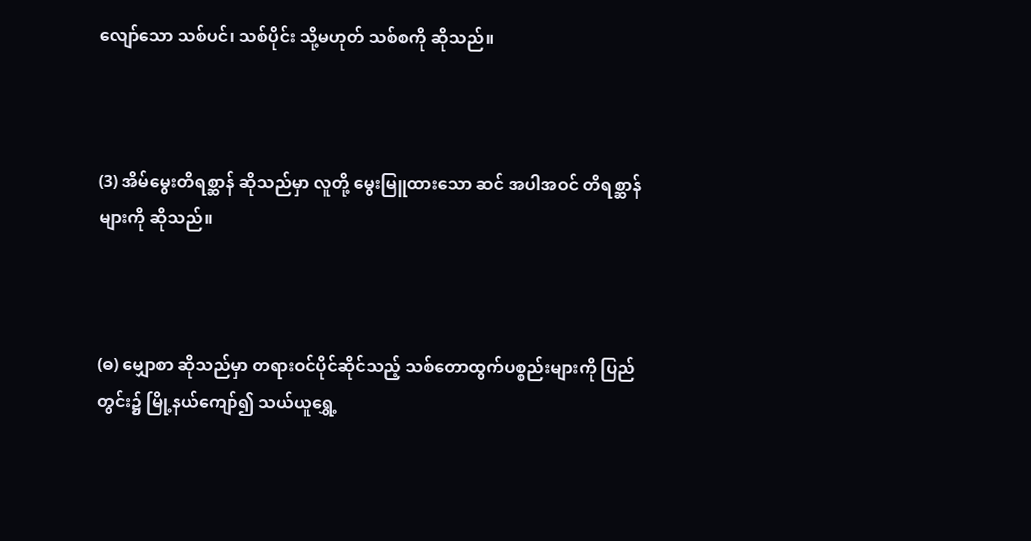လျော်သော သစ်ပင်၊ သစ်ပိုင်း သို့မဟုတ် သစ်စကို ဆိုသည်။



(3) အိမ်မွေးတိရစ္ဆာန် ဆိုသည်မှာ လူတို့ မွေးမြူထားသော ဆင် အပါအဝင် တိရစ္ဆာန်များကို ဆိုသည်။



(ဓ) မျှောစာ ဆိုသည်မှာ တရားဝင်ပိုင်ဆိုင်သည့် သစ်တောထွက်ပစ္စည်းများကို ပြည်တွင်း၌ မြို့နယ်ကျော်၍ သယ်ယူရွှေ့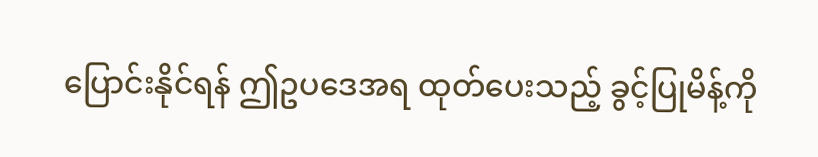ပြောင်းနိုင်ရန် ဤဥပဒေအရ ထုတ်ပေးသည့် ခွင့်ပြုမိန့်ကို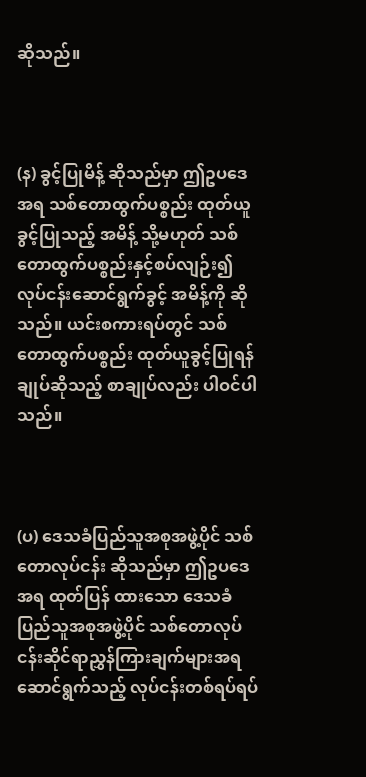ဆိုသည်။



(န) ခွင့်ပြုမိန့် ဆိုသည်မှာ ဤဥပဒေအရ သစ်တောထွက်ပစ္စည်း ထုတ်ယူခွင့်ပြုသည့် အမိန့် သို့မဟုတ် သစ်တောထွက်ပစ္စည်းနှင့်စပ်လျဉ်း၍ လုပ်ငန်းဆောင်ရွက်ခွင့် အမိန့်ကို ဆိုသည်။ ယင်းစကားရပ်တွင် သစ်တောထွက်ပစ္စည်း ထုတ်ယူခွင့်ပြုရန် ချုပ်ဆိုသည့် စာချုပ်လည်း ပါဝင်ပါသည်။



(ပ) ဒေသခံပြည်သူအစုအဖွဲ့ပိုင် သစ်တောလုပ်ငန်း ဆိုသည်မှာ ဤဥပဒေအရ ထုတ်ပြန် ထားသော ဒေသခံပြည်သူအစုအဖွဲ့ပိုင် သစ်တောလုပ်ငန်းဆိုင်ရာညွှန်ကြားချက်များအရ ဆောင်ရွက်သည့် လုပ်ငန်းတစ်ရပ်ရပ်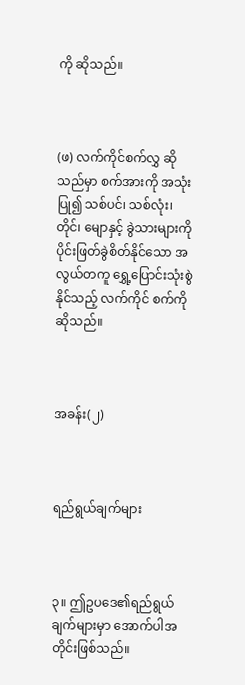ကို ဆိုသည်။



(ဖ) လက်ကိုင်စက်လွှ ဆိုသည်မှာ စက်အားကို အသုံးပြု၍ သစ်ပင်၊ သစ်လုံး၊ တိုင်၊ မျောနှင့် ခွဲသားများကို ပိုင်းဖြတ်ခွဲစိတ်နိုင်သော အလွယ်တကူ ရွှေ့ပြောင်းသုံးစွဲနိုင်သည့် လက်ကိုင် စက်ကို ဆိုသည်။



အခန်း(၂)



ရည်ရွယ်ချက်များ



၃။ ဤဥပဒေ၏ရည်ရွယ်ချက်များမှာ အောက်ပါအတိုင်းဖြစ်သည်။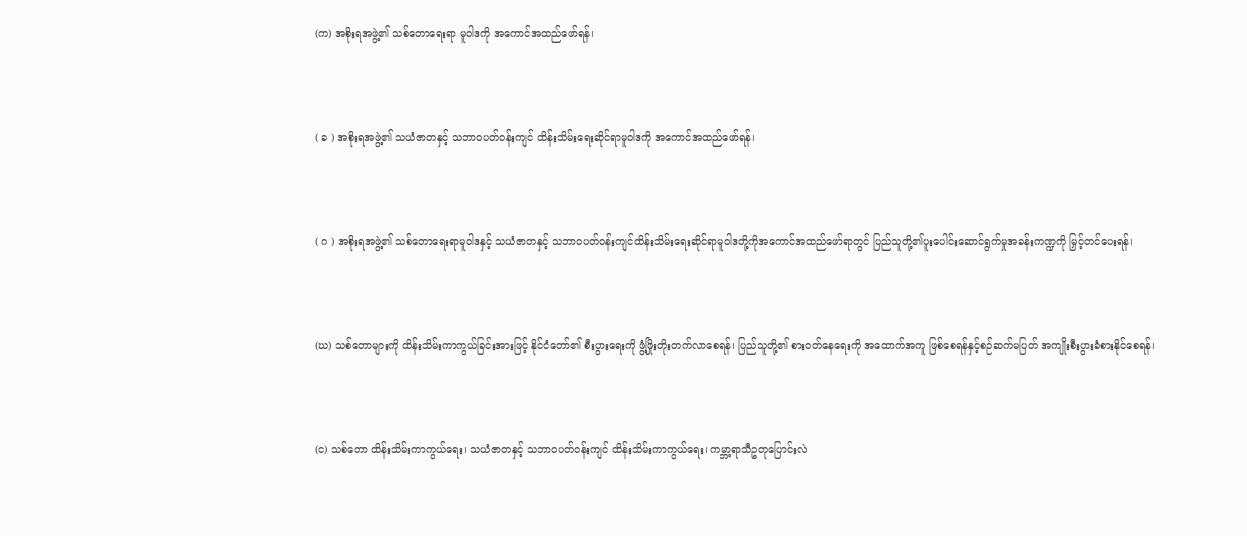(က) အစိုးရအဖွဲ့၏ သစ်တောရေးရာ မူဝါဒကို အကောင်အထည်ဖော်ရန်၊



( ခ ) အစိုးရအဖွဲ့၏ သယံဇာတနှင့် သဘာဝပတ်ဝန်းကျင် ထိန်းသိမ်းရေးဆိုင်ရာမူဝါဒကို အကောင်အထည်ဖော်ရန်၊



( ဂ ) အစိုးရအဖွဲ့၏ သစ်တောရေးရာမူဝါဒနှင့် သယံဇာတနှင့် သဘာဝပတ်ဝန်းကျင်ထိန်းသိမ်းရေးဆိုင်ရာမူဝါဒတို့ကိုအကောင်အထည်ဖော်ရာတွင် ပြည်သူတို့၏ပူးပေါင်းဆောင်ရွက်မှုအခန်းကဏ္ဍကို မြှင့်တင်ပေးရန်၊



(ဃ) သစ်တောများကို ထိန်းသိမ်းကာကွယ်ခြင်းအားဖြင့် နိုင်ငံတော်၏ စီးပွားရေးကို ဖွံ့ဖြိုးတိုးတက်လာစေရန်၊ ပြည်သူတို့၏ စားဝတ်နေရေးကို အထောက်အကူ ဖြစ်စေရန်နှင့်စဉ်ဆက်မပြတ် အကျိုးစီးပွားခံစားနိုင်စေရန်၊



(င) သစ်တော ထိန်းသိမ်းကာကွယ်ရေး၊ သယံဇာတနှင့် သဘာဝပတ်ဝန်းကျင် ထိန်းသိမ်းကာကွယ်ရေး၊ ကမ္ဘာ့ရာသီဥတုပြောင်းလဲ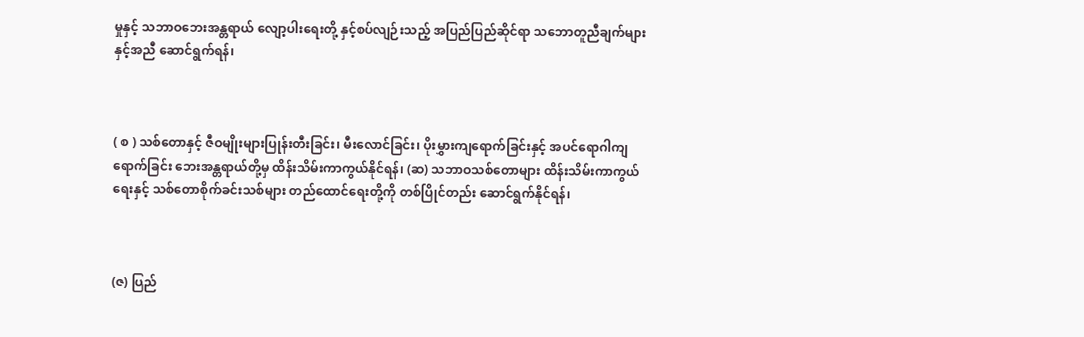မှုနှင့် သဘာဝဘေးအန္တရာယ် လျော့ပါးရေးတို့ နှင့်စပ်လျဉ်းသည့် အပြည်ပြည်ဆိုင်ရာ သဘောတူညီချက်များနှင့်အညီ ဆောင်ရွက်ရန်၊



( စ ) သစ်တောနှင့် ဇီဝမျိုးများပြုန်းတီးခြင်း၊ မီးလောင်ခြင်း၊ ပိုးမွှားကျရောက်ခြင်းနှင့် အပင်ရောဂါကျရောက်ခြင်း ဘေးအန္တရာယ်တို့မှ ထိန်းသိမ်းကာကွယ်နိုင်ရန်၊ (ဆ) သဘာဝသစ်တောများ ထိန်းသိမ်းကာကွယ်ရေးနှင့် သစ်တောစိုက်ခင်းသစ်များ တည်ထောင်ရေးတို့ကို တစ်ပြိုင်တည်း ဆောင်ရွက်နိုင်ရန်၊



(ဇ) ပြည်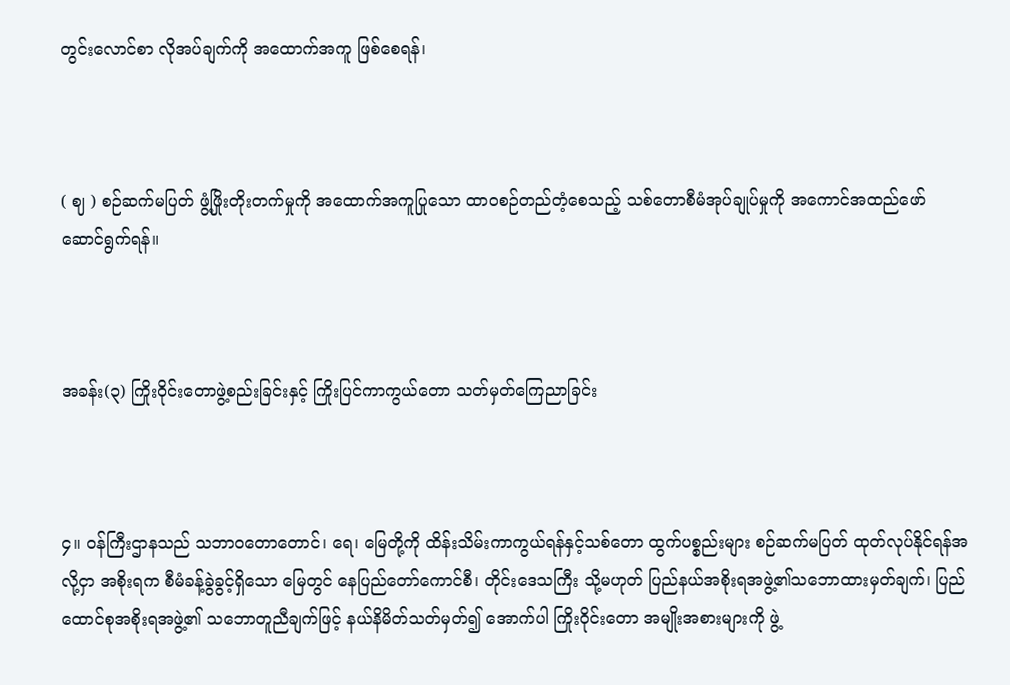တွင်းလောင်စာ လိုအပ်ချက်ကို အထောက်အကူ ဖြစ်စေရန်၊



( ဈ ) စဉ်ဆက်မပြတ် ဖွံ့ဖြိုးတိုးတက်မှုကို အထောက်အကူပြုသော ထာဝစဉ်တည်တံ့စေသည့် သစ်တောစီမံအုပ်ချုပ်မှုကို အကောင်အထည်ဖော် ဆောင်ရွက်ရန်။



အခန်း(၃) ကြိုးဝိုင်းတောဖွဲ့စည်းခြင်းနှင့် ကြိုးပြင်ကာကွယ်တော သတ်မှတ်ကြေညာခြင်း



၄။ ဝန်ကြီးဌာနသည် သဘာဝတောတောင်၊ ရေ၊ မြေတို့ကို ထိန်းသိမ်းကာကွယ်ရန်နှင့်သစ်တော ထွက်ပစ္စည်းများ စဉ်ဆက်မပြတ် ထုတ်လုပ်နိုင်ရန်အလို့ငှာ အစိုးရက စီမံခန့်ခွဲခွင့်ရှိသော မြေတွင် နေပြည်တော်ကောင်စီ၊ တိုင်းဒေသကြီး သို့မဟုတ် ပြည်နယ်အစိုးရအဖွဲ့၏သဘောထားမှတ်ချက်၊ ပြည်ထောင်စုအစိုးရအဖွဲ့၏ သဘောတူညီချက်ဖြင့် နယ်နိမိတ်သတ်မှတ်၍ အောက်ပါ ကြိုးဝိုင်းတော အမျိုးအစားများကို ဖွဲ့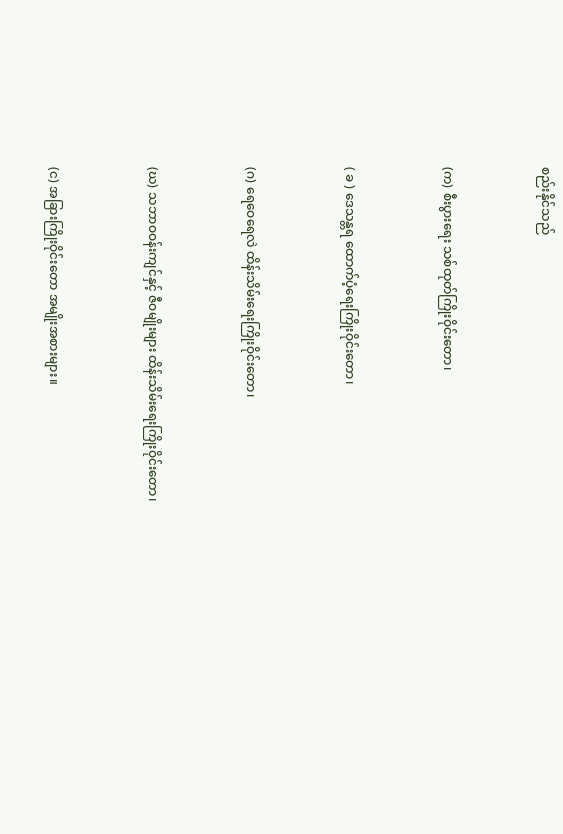စည်းနိုင်သည်



(က) စီးပွားရေး သစ်ထုတ်ကြိုးဝိုင်းတော၊



( ခ ) ဒေသန္တရ ထောက်ပံ့ရေးကြိုးဝိုင်းတော၊



(ဂ) ရေဝေရေလဲ ထိန်းသိမ်းရေးကြိုးဝိုင်းတော၊



(ဃ) သဘာဝဝန်းကျင်နှင့် ဇီဝမျိုးများ ထိန်းသိမ်းရေးကြိုးဝိုင်းတော၊



(င) အခြားကြိုးဝိုင်းတော အမျိုးအစားများ။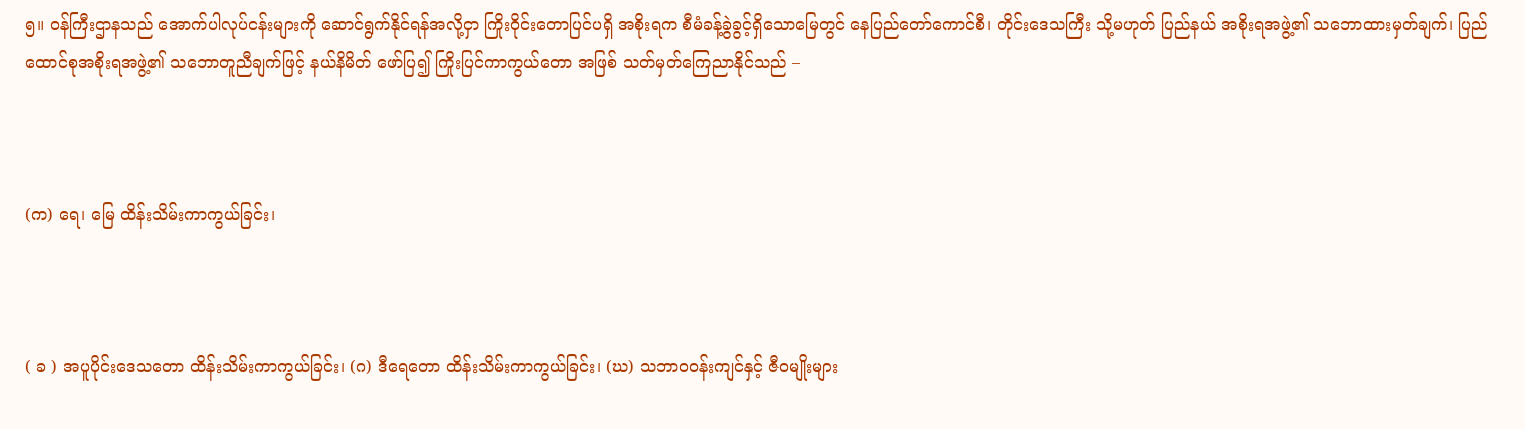၅။ ဝန်ကြီးဌာနသည် အောက်ပါလုပ်ငန်းများကို ဆောင်ရွက်နိုင်ရန်အလို့ငှာ ကြိုးဝိုင်းတောပြင်ပရှိ အစိုးရက စီမံခန့်ခွဲခွင့်ရှိသောမြေတွင် နေပြည်တော်ကောင်စီ၊ တိုင်းဒေသကြီး သို့မဟုတ် ပြည်နယ် အစိုးရအဖွဲ့၏ သဘောထားမှတ်ချက်၊ ပြည်ထောင်စုအစိုးရအဖွဲ့၏ သဘောတူညီချက်ဖြင့် နယ်နိမိတ် ဖော်ပြ၍ ကြိုးပြင်ကာကွယ်တော အဖြစ် သတ်မှတ်ကြေညာနိုင်သည် –



(က) ရေ၊ မြေ ထိန်းသိမ်းကာကွယ်ခြင်း၊



( ခ ) အပူပိုင်းဒေသတော ထိန်းသိမ်းကာကွယ်ခြင်း၊ (ဂ) ဒီရေတော ထိန်းသိမ်းကာကွယ်ခြင်း၊ (ဃ) သဘာဝဝန်းကျင်နှင့် ဇီဝမျိုးများ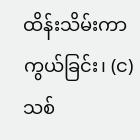ထိန်းသိမ်းကာကွယ်ခြင်း၊ (င) သစ်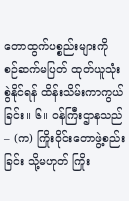တောထွက်ပစ္စည်းများကို စဉ်ဆက်မပြတ် ထုတ်ယူသုံးစွဲနိုင်ရန် ထိန်းသိမ်းကာကွယ်ခြင်း။ ၆။ ဝန်ကြီးဌာနသည် – (က) ကြိုးဝိုင်းတောဖွဲ့စည်းခြင်း သို့မဟုတ် ကြိုး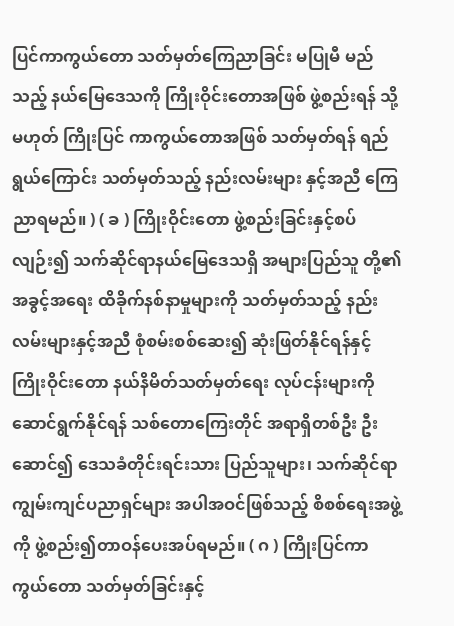ပြင်ကာကွယ်တော သတ်မှတ်ကြေညာခြင်း မပြုမီ မည်သည့် နယ်မြေဒေသကို ကြိုးဝိုင်းတောအဖြစ် ဖွဲ့စည်းရန် သို့မဟုတ် ကြိုးပြင် ကာကွယ်တောအဖြစ် သတ်မှတ်ရန် ရည်ရွယ်ကြောင်း သတ်မှတ်သည့် နည်းလမ်းများ နှင့်အညီ ကြေညာရမည်။ ) ( ခ ) ကြိုးဝိုင်းတော ဖွဲ့စည်းခြင်းနှင့်စပ်လျဉ်း၍ သက်ဆိုင်ရာနယ်မြေဒေသရှိ အများပြည်သူ တို့၏အခွင့်အရေး ထိခိုက်နစ်နာမှုများကို သတ်မှတ်သည့် နည်းလမ်းများနှင့်အညီ စုံစမ်းစစ်ဆေး၍ ဆုံးဖြတ်နိုင်ရန်နှင့် ကြိုးဝိုင်းတော နယ်နိမိတ်သတ်မှတ်ရေး လုပ်ငန်းများကို ဆောင်ရွက်နိုင်ရန် သစ်တောကြေးတိုင် အရာရှိတစ်ဦး ဦးဆောင်၍ ဒေသခံတိုင်းရင်းသား ပြည်သူများ၊ သက်ဆိုင်ရာကျွမ်းကျင်ပညာရှင်များ အပါအဝင်ဖြစ်သည့် စိစစ်ရေးအဖွဲ့ကို ဖွဲ့စည်း၍တာဝန်ပေးအပ်ရမည်။ ( ဂ ) ကြိုးပြင်ကာကွယ်တော သတ်မှတ်ခြင်းနှင့်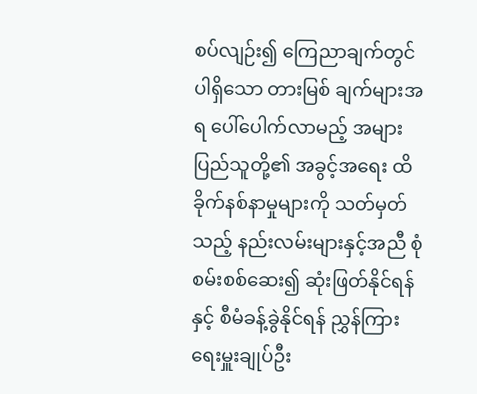စပ်လျဉ်း၍ ကြေညာချက်တွင်ပါရှိသော တားမြစ် ချက်များအရ ပေါ်ပေါက်လာမည့် အများပြည်သူတို့၏ အခွင့်အရေး ထိခိုက်နစ်နာမှုများကို သတ်မှတ်သည့် နည်းလမ်းများနှင့်အညီ စုံစမ်းစစ်ဆေး၍ ဆုံးဖြတ်နိုင်ရန်နှင့် စီမံခန့်ခွဲနိုင်ရန် ညွှန်ကြားရေးမှူးချုပ်ဦး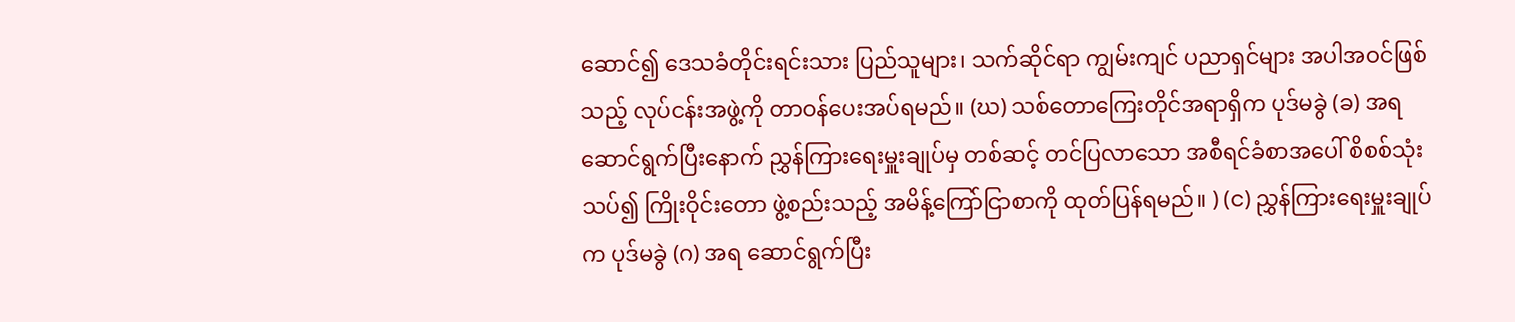ဆောင်၍ ဒေသခံတိုင်းရင်းသား ပြည်သူများ၊ သက်ဆိုင်ရာ ကျွမ်းကျင် ပညာရှင်များ အပါအဝင်ဖြစ်သည့် လုပ်ငန်းအဖွဲ့ကို တာဝန်ပေးအပ်ရမည်။ (ဃ) သစ်တောကြေးတိုင်အရာရှိက ပုဒ်မခွဲ (ခ) အရ ဆောင်ရွက်ပြီးနောက် ညွှန်ကြားရေးမှူးချုပ်မှ တစ်ဆင့် တင်ပြလာသော အစီရင်ခံစာအပေါ် စိစစ်သုံးသပ်၍ ကြိုးဝိုင်းတော ဖွဲ့စည်းသည့် အမိန့်ကြော်ငြာစာကို ထုတ်ပြန်ရမည်။ ) (င) ညွှန်ကြားရေးမှူးချုပ်က ပုဒ်မခွဲ (ဂ) အရ ဆောင်ရွက်ပြီး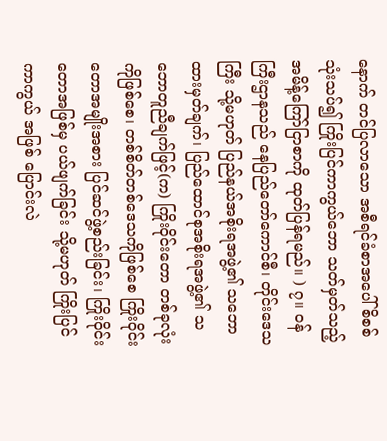နောက် တင်ပြလာသော အစီရင်ခံစာအပေါ် စိစစ်သုံးသပ်၍ ကြိုးပြင်ကာကွယ်ဘော သတ်မှတ်သည့် အမိန့်ကြော်ငြာစာကို ထုတ်ပြန်ရမည်။ ) ၇။ ဝန်ကြီးဌာနသည် နေပြည်တော်ကောင်စီ၊ တိုင်းဒေသကြီး သို့မဟုတ် ပြည်နယ်အစိုးရအဖွဲ့၏ သဘောထားမှတ်ချက်၊ ပြည်ထောင်စုအစိုးရအဖွဲ့၏ သဘောတူညီချက်ဖြင့်(က) ကြိုးဝိုင်းတော တစ်ခုလုံးကိုဖြစ်စေ၊ တစ်စိတ်တစ်ဒေသကိုဖြစ်စေ ကြိုးဝိုင်းတောအမျိုးအစား ပြင်ဆင်ဖွဲ့စည်းခြင်း၊ ကြိုးဝိုင်းတောအဖြစ်မှ ပယ်ဖျက်ခြင်း သို့မဟုတ် ကြိုးပြင်ကာကွယ် အဖြစ် ပြောင်းလဲ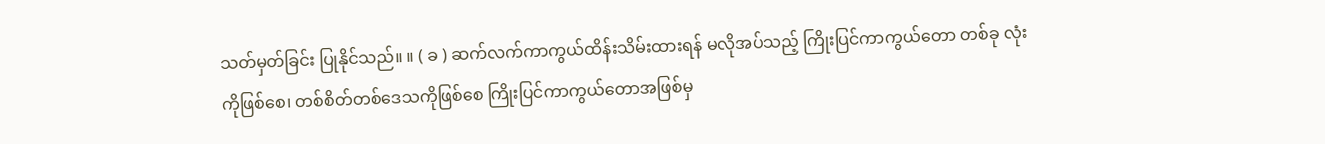သတ်မှတ်ခြင်း ပြုနိုင်သည်။ ။ ( ခ ) ဆက်လက်ကာကွယ်ထိန်းသိမ်းထားရန် မလိုအပ်သည့် ကြိုးပြင်ကာကွယ်တော တစ်ခု လုံးကိုဖြစ်စေ၊ တစ်စိတ်တစ်ဒေသကိုဖြစ်စေ ကြိုးပြင်ကာကွယ်တောအဖြစ်မှ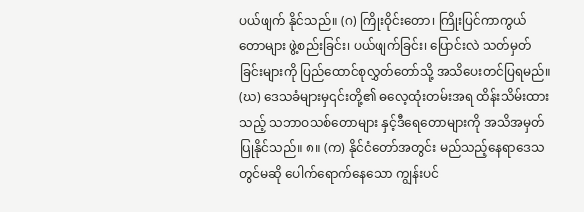ပယ်ဖျက် နိုင်သည်။ (ဂ) ကြိုးဝိုင်းတော၊ ကြိုးပြင်ကာကွယ်တောများ ဖွဲ့စည်းခြင်း၊ ပယ်ဖျက်ခြင်း၊ ပြောင်းလဲ သတ်မှတ်ခြင်းများကို ပြည်ထောင်စုလွှတ်တော်သို့ အသိပေးတင်ပြရမည်။ (ဃ) ဒေသခံများမှ၎င်းတို့၏ ဓလေ့ထုံးတမ်းအရ ထိန်းသိမ်းထားသည့် သဘာဝသစ်တောများ နှင့်ဒီရေတောများကို အသိအမှတ်ပြုနိုင်သည်။ ၈။ (က) နိုင်ငံတော်အတွင်း မည်သည့်နေရာဒေသတွင်မဆို ပေါက်ရောက်နေသော ကျွန်းပင်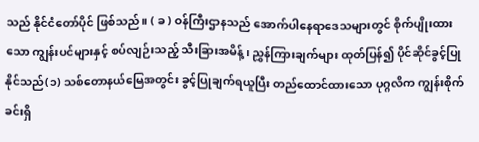သည် နိုင်ငံတော်ပိုင် ဖြစ်သည်။ ( ခ ) ဝန်ကြီးဌာနသည် အောက်ပါနေရာဒေသများတွင် စိုက်ပျိုးထားသော ကျွန်းပင်များနှင့် စပ်လျဉ်းသည့် သီးခြားအမိန့်၊ ညွှန်ကြားချက်များ ထုတ်ပြန်၍ ပိုင်ဆိုင်ခွင့်ပြုနိုင်သည်(၁) သစ်တောနယ်မြေအတွင်း ခွင့်ပြုချက်ရယူပြီး တည်ထောင်ထားသော ပုဂ္ဂလိက ကျွန်းစိုက်ခင်းရှိ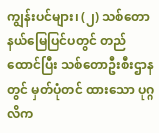ကျွန်းပင်များ၊ (၂) သစ်တောနယ်မြေပြင်ပတွင် တည်ထောင်ပြီး သစ်တောဦးစီးဌာနတွင် မှတ်ပုံတင် ထားသော ပုဂ္ဂလိက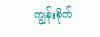ကျွန်းစိုက်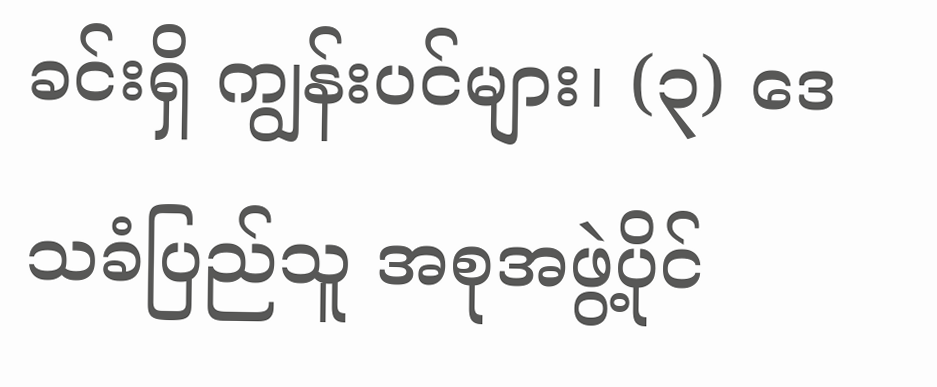ခင်းရှိ ကျွန်းပင်များ၊ (၃) ဒေသခံပြည်သူ အစုအဖွဲ့ပိုင်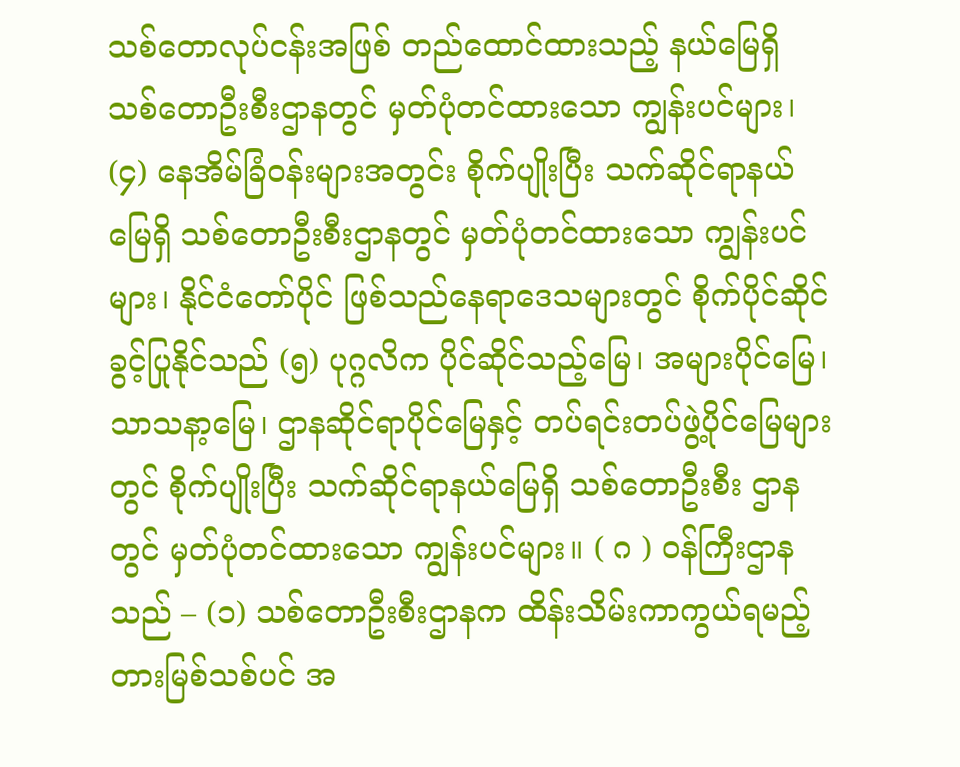သစ်တောလုပ်ငန်းအဖြစ် တည်ထောင်ထားသည့် နယ်မြေရှိ သစ်တောဦးစီးဌာနတွင် မှတ်ပုံတင်ထားသော ကျွန်းပင်များ၊ (၄) နေအိမ်ခြံဝန်းများအတွင်း စိုက်ပျိုးပြီး သက်ဆိုင်ရာနယ်မြေရှိ သစ်တောဦးစီးဌာနတွင် မှတ်ပုံတင်ထားသော ကျွန်းပင်များ၊ နိုင်ငံတော်ပိုင် ဖြစ်သည်နေရာဒေသများတွင် စိုက်ပိုင်ဆိုင်ခွင့်ပြုနိုင်သည် (၅) ပုဂ္ဂလိက ပိုင်ဆိုင်သည့်မြေ၊ အများပိုင်မြေ၊ သာသနာ့မြေ၊ ဌာနဆိုင်ရာပိုင်မြေနှင့် တပ်ရင်းတပ်ဖွဲ့ပိုင်မြေများတွင် စိုက်ပျိုးပြီး သက်ဆိုင်ရာနယ်မြေရှိ သစ်တောဦးစီး ဌာနတွင် မှတ်ပုံတင်ထားသော ကျွန်းပင်များ။ ( ဂ ) ဝန်ကြီးဌာနသည် – (၁) သစ်တောဦးစီးဌာနက ထိန်းသိမ်းကာကွယ်ရမည့် တားမြစ်သစ်ပင် အ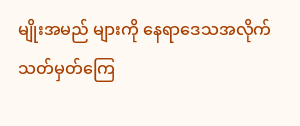မျိုးအမည် များကို နေရာဒေသအလိုက် သတ်မှတ်ကြေ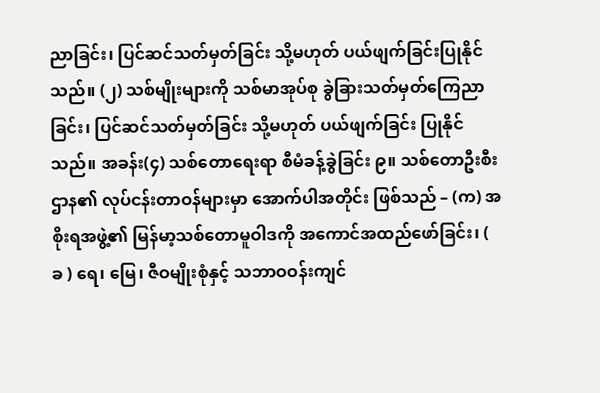ညာခြင်း၊ ပြင်ဆင်သတ်မှတ်ခြင်း သို့မဟုတ် ပယ်ဖျက်ခြင်းပြုနိုင်သည်။ (၂) သစ်မျိုးများကို သစ်မာအုပ်စု ခွဲခြားသတ်မှတ်ကြေညာခြင်း၊ ပြင်ဆင်သတ်မှတ်ခြင်း သို့မဟုတ် ပယ်ဖျက်ခြင်း ပြုနိုင်သည်။ အခန်း(၄) သစ်တောရေးရာ စီမံခန့်ခွဲခြင်း ၉။ သစ်တောဦးစီးဌာန၏ လုပ်ငန်းတာဝန်များမှာ အောက်ပါအတိုင်း ဖြစ်သည် – (က) အစိုးရအဖွဲ့၏ မြန်မာ့သစ်တောမူဝါဒကို အကောင်အထည်ဖော်ခြင်း၊ ( ခ ) ရေ၊ မြေ၊ ဇီဝမျိုးစုံနှင့် သဘာဝဝန်းကျင်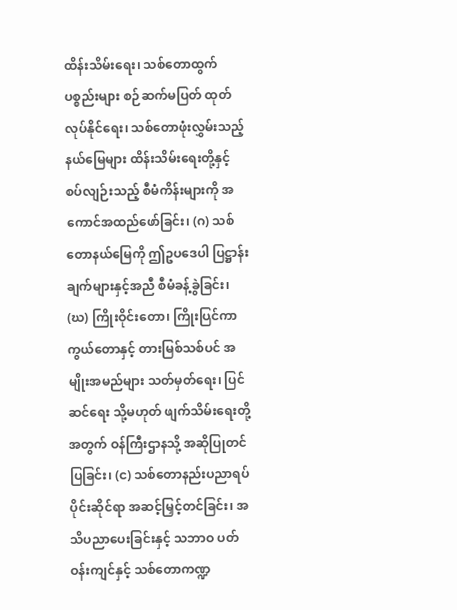ထိန်းသိမ်းရေး၊ သစ်တောထွက်ပစ္စည်းများ စဉ်ဆက်မပြတ် ထုတ်လုပ်နိုင်ရေး၊ သစ်တောဖုံးလွှမ်းသည့် နယ်မြေများ ထိန်းသိမ်းရေးတို့နှင့် စပ်လျဉ်းသည့် စီမံကိန်းများကို အကောင်အထည်ဖော်ခြင်း၊ (ဂ) သစ်တောနယ်မြေကို ဤဥပဒေပါ ပြဋ္ဌာန်းချက်များနှင့်အညီ စီမံခန့်ခွဲခြင်း၊ (ဃ) ကြိုးဝိုင်းတော၊ ကြိုးပြင်ကာကွယ်တောနှင့် တားမြစ်သစ်ပင် အမျိုးအမည်များ သတ်မှတ်ရေး၊ ပြင်ဆင်ရေး သို့မဟုတ် ဖျက်သိမ်းရေးတို့အတွက် ဝန်ကြီးဌာနသို့ အဆိုပြုတင်ပြခြင်း၊ (င) သစ်တောနည်းပညာရပ်ပိုင်းဆိုင်ရာ အဆင့်မြှင့်တင်ခြင်း၊ အသိပညာပေးခြင်းနှင့် သဘာဝ ပတ်ဝန်းကျင်နှင့် သစ်တောကဏ္ဍ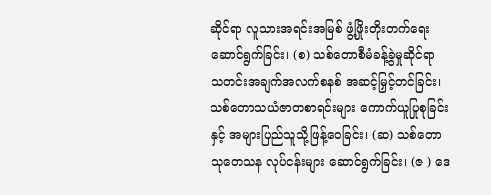ဆိုင်ရာ လူသားအရင်းအမြစ် ဖွံ့ဖြိုးတိုးတက်ရေး ဆောင်ရွက်ခြင်း၊ (စ) သစ်တောစီမံခန့်ခွဲမှုဆိုင်ရာ သတင်းအချက်အလက်စနစ် အဆင့်မြှင့်တင်ခြင်း၊ သစ်တောသယံဇာတစာရင်းများ ကောက်ယူပြုစုခြင်းနှင့် အများပြည်သူသို့ဖြန့်ဝေခြင်း၊ (ဆ) သစ်တောသုတေသန လုပ်ငန်းများ ဆောင်ရွက်ခြင်း၊ (ဇ ) ဒေ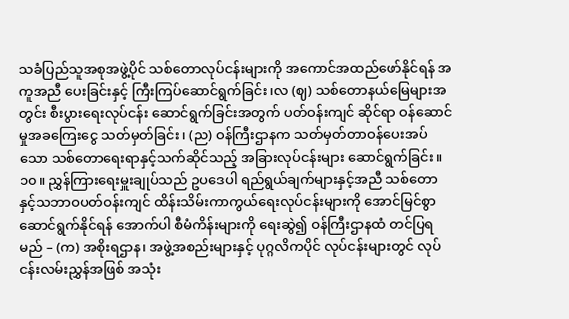သခံပြည်သူအစုအဖွဲ့ပိုင် သစ်တောလုပ်ငန်းများကို အကောင်အထည်ဖော်နိုင်ရန် အကူအညီ ပေးခြင်းနှင့် ကြီးကြပ်ဆောင်ရွက်ခြင်း၊လ (ဈ) သစ်တောနယ်မြေများအတွင်း စီးပွားရေးလုပ်ငန်း ဆောင်ရွက်ခြင်းအတွက် ပတ်ဝန်းကျင် ဆိုင်ရာ ဝန်ဆောင်မှုအခကြေးငွေ သတ်မှတ်ခြင်း၊ (ည) ဝန်ကြီးဌာနက သတ်မှတ်တာဝန်ပေးအပ်သော သစ်တောရေးရာနှင့်သက်ဆိုင်သည့် အခြားလုပ်ငန်းများ ဆောင်ရွက်ခြင်း။ ၁၀။ ညွှန်ကြားရေးမှူးချုပ်သည် ဥပဒေပါ ရည်ရွယ်ချက်များနှင့်အညီ သစ်တောနှင့်သဘာဝပတ်ဝန်းကျင် ထိန်းသိမ်းကာကွယ်ရေးလုပ်ငန်းများကို အောင်မြင်စွာ ဆောင်ရွက်နိုင်ရန် အောက်ပါ စီမံကိန်းများကို ရေးဆွဲ၍ ဝန်ကြီးဌာနထံ တင်ပြရမည် – (က) အစိုးရဌာန၊ အဖွဲ့အစည်းများနှင့် ပုဂ္ဂလိကပိုင် လုပ်ငန်းများတွင် လုပ်ငန်းလမ်းညွှန်အဖြစ် အသုံး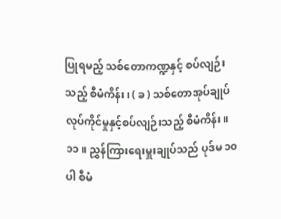ပြုရမည့် သစ်တောကဏ္ဍနှင့် စပ်လျဉ်းသည့် စီမံကိန်း၊ ( ခ ) သစ်တောအုပ်ချုပ်လုပ်ကိုင်မှုနှင့်စပ်လျဉ်းသည့် စီမံကိန်း။ ၁၁။ ညွှန်ကြားရေးမှူးချုပ်သည် ပုဒ်မ ၁၀ ပါ စီမံ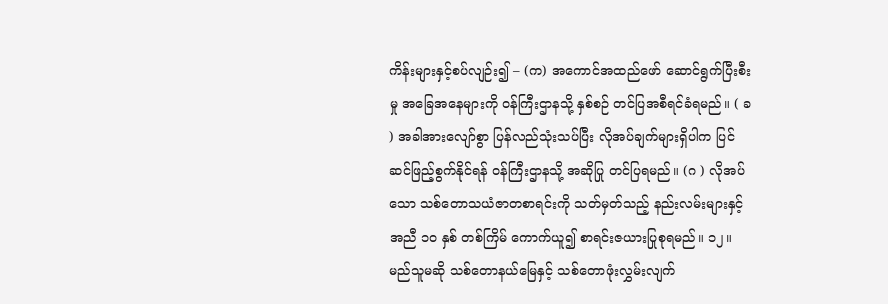ကိန်းများနှင့်စပ်လျဉ်း၍ – (က) အကောင်အထည်ဖော် ဆောင်ရွက်ပြီးစီးမှု အခြေအနေများကို ဝန်ကြီးဌာနသို့ နှစ်စဉ် တင်ပြအစီရင်ခံရမည်။ ( ခ ) အခါအားလျော်စွာ ပြန်လည်သုံးသပ်ပြီး လိုအပ်ချက်များရှိပါက ပြင်ဆင်ဖြည့်စွက်နိုင်ရန် ဝန်ကြီးဌာနသို့ အဆိုပြု တင်ပြရမည်။ (ဂ ) လိုအပ်သော သစ်တောသယံဇာတစာရင်းကို သတ်မှတ်သည့် နည်းလမ်းများနှင့်အညီ ၁၀ နှစ် တစ်ကြိမ် ကောက်ယူ၍ စာရင်းဇယားပြုစုရမည်။ ၁၂။ မည်သူမဆို သစ်တောနယ်မြေနှင့် သစ်တောဖုံးလွှမ်းလျက်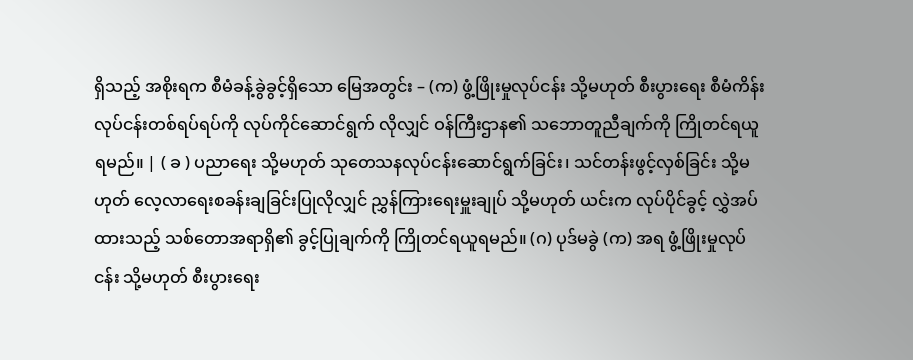ရှိသည့် အစိုးရက စီမံခန့်ခွဲခွင့်ရှိသော မြေအတွင်း – (က) ဖွံ့ဖြိုးမှုလုပ်ငန်း သို့မဟုတ် စီးပွားရေး စီမံကိန်းလုပ်ငန်းတစ်ရပ်ရပ်ကို လုပ်ကိုင်ဆောင်ရွက် လိုလျှင် ဝန်ကြီးဌာန၏ သဘောတူညီချက်ကို ကြိုတင်ရယူရမည်။ | ( ခ ) ပညာရေး သို့မဟုတ် သုတေသနလုပ်ငန်းဆောင်ရွက်ခြင်း၊ သင်တန်းဖွင့်လှစ်ခြင်း သို့မဟုတ် လေ့လာရေးစခန်းချခြင်းပြုလိုလျှင် ညွှန်ကြားရေးမှူးချုပ် သို့မဟုတ် ယင်းက လုပ်ပိုင်ခွင့် လွှဲအပ်ထားသည့် သစ်တောအရာရှိ၏ ခွင့်ပြုချက်ကို ကြိုတင်ရယူရမည်။ (ဂ) ပုဒ်မခွဲ (က) အရ ဖွံ့ဖြိုးမှုလုပ်ငန်း သို့မဟုတ် စီးပွားရေး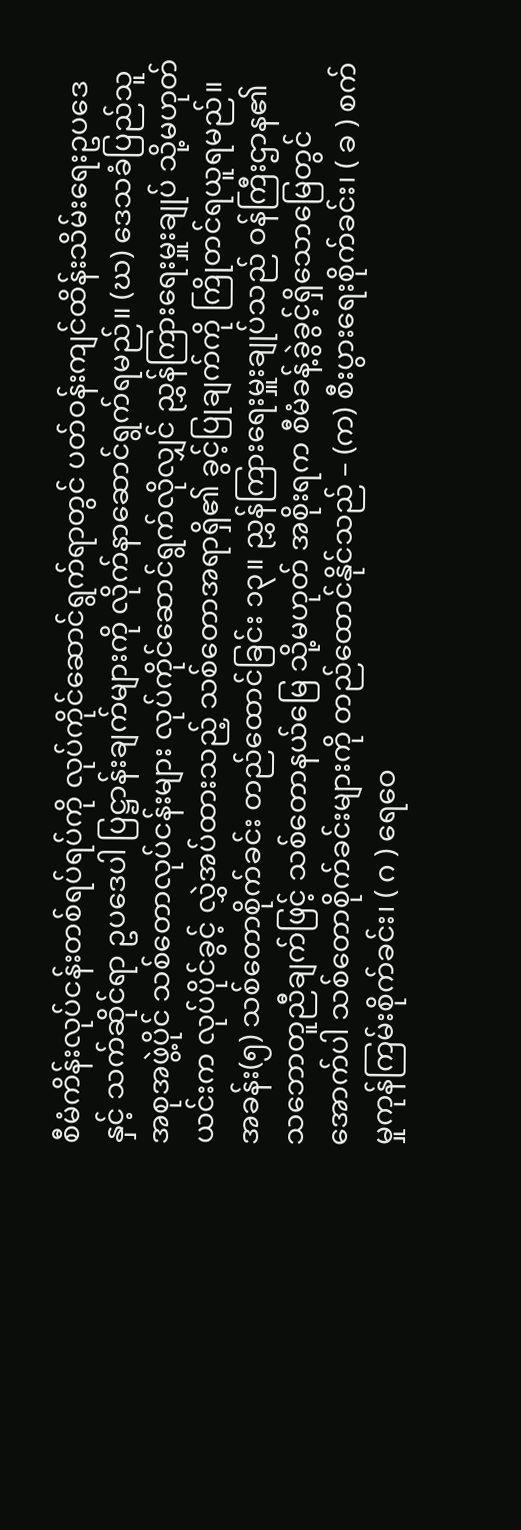စီမံကိန်းလုပ်ငန်းတစ်ရပ်ရပ်ကို လုပ်ကိုင်ဆောင်ရွက်ရာတွင် ပတ်ဝန်းကျင်ထိန်းသိမ်းရေးဥပဒေနှင့် သက်ဆိုင်ရာ ဥပဒေပါ ပြဋ္ဌာန်းချက်များကို လိုက်နာဆောင်ရွက်ရမည်။ (ဃ) ဒေသခံပြည်သူ အစုအဖွဲ့ပိုင် သစ်တောလုပ်ငန်းများ လုပ်ကိုင်ဆောင်ရွက်လိုလျှင် ညွှန်ကြားရေးမှူးချုပ် သို့မဟုတ် ယင်းက လုပ်ပိုင်ခွင့် လွှဲအပ်ထားသည့် သစ်တောအရာရှိ၏ ခွင့်ပြုချက်ကို ကြိုတင်ရယူရမည်။ အခန်း(၅) သစ်တောစိုက်ခင်း တည်ထောင်ခြင်း ၁၃။ ညွှန်ကြားရေးမှူးချုပ်သည် ဝန်ကြီးဌာန၏ သဘောတူညီချက်ဖြင့် သစ်တောနယ်မြေ သို့မဟုတ် အစိုးရက စီမံခန့်ခွဲခွင့်ရှိသောမြေတွင် အောက်ပါ သစ်တောစိုက်ခင်းများကို တည်ထောင်နိုင်သည် – (က) စီးပွားရေးစိုက်ခင်း၊ ( ခ ) စက်မှုကုန်ကြမ်းစိုက်ခင်း၊ ( ဂ ) ရေဝေ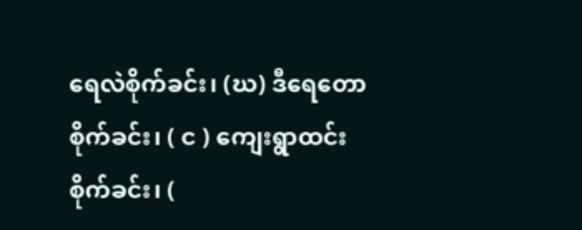ရေလဲစိုက်ခင်း၊ (ဃ) ဒီရေတောစိုက်ခင်း၊ ( င ) ကျေးရွာထင်းစိုက်ခင်း၊ (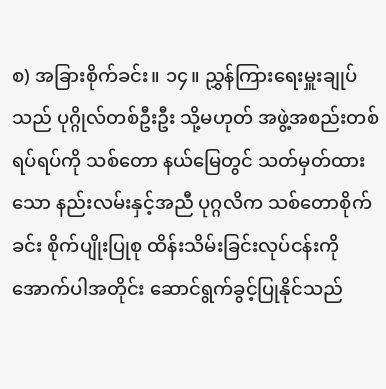စ) အခြားစိုက်ခင်း။ ၁၄။ ညွှန်ကြားရေးမှူးချုပ်သည် ပုဂ္ဂိုလ်တစ်ဦးဦး သို့မဟုတ် အဖွဲ့အစည်းတစ်ရပ်ရပ်ကို သစ်တော နယ်မြေတွင် သတ်မှတ်ထားသော နည်းလမ်းနှင့်အညီ ပုဂ္ဂလိက သစ်တောစိုက်ခင်း စိုက်ပျိုးပြုစု ထိန်းသိမ်းခြင်းလုပ်ငန်းကို အောက်ပါအတိုင်း ဆောင်ရွက်ခွင့်ပြုနိုင်သည်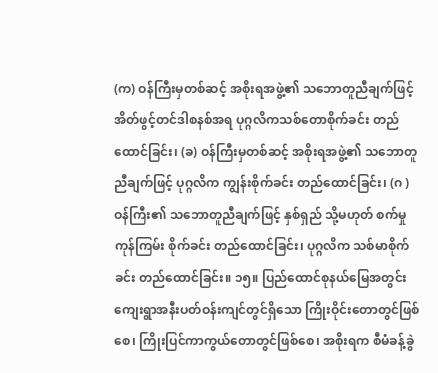(က) ဝန်ကြီးမှတစ်ဆင့် အစိုးရအဖွဲ့၏ သဘောတူညီချက်ဖြင့် အိတ်ဖွင့်တင်ဒါစနစ်အရ ပုဂ္ဂလိကသစ်တောစိုက်ခင်း တည်ထောင်ခြင်း၊ (ခ) ဝန်ကြီးမှတစ်ဆင့် အစိုးရအဖွဲ့၏ သဘောတူညီချက်ဖြင့် ပုဂ္ဂလိက ကျွန်းစိုက်ခင်း တည်ထောင်ခြင်း၊ (ဂ ) ဝန်ကြီး၏ သဘောတူညီချက်ဖြင့် နှစ်ရှည် သို့မဟုတ် စက်မှုကုန်ကြမ်း စိုက်ခင်း တည်ထောင်ခြင်း၊ ပုဂ္ဂလိက သစ်မာစိုက်ခင်း တည်ထောင်ခြင်း။ ၁၅။ ပြည်ထောင်စုနယ်မြေအတွင်း ကျေးရွာအနီးပတ်ဝန်းကျင်တွင်ရှိသော ကြိုးဝိုင်းတောတွင်ဖြစ်စေ၊ ကြိုးပြင်ကာကွယ်တောတွင်ဖြစ်စေ၊ အစိုးရက စီမံခန့်ခွဲ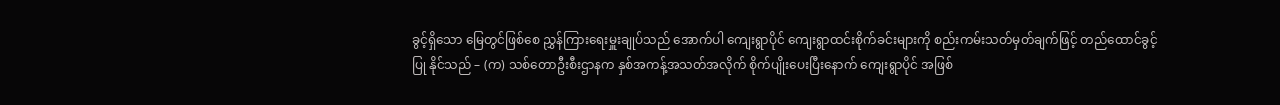ခွင့်ရှိသော မြေတွင်ဖြစ်စေ ညွှန်ကြားရေးမှူးချုပ်သည် အောက်ပါ ကျေးရွာပိုင် ကျေးရွာထင်းစိုက်ခင်းများကို စည်းကမ်းသတ်မှတ်ချက်ဖြင့် တည်ထောင်ခွင့်ပြု နိုင်သည် – (က) သစ်တောဦးစီးဌာနက နှစ်အကန့်အသတ်အလိုက် စိုက်ပျိုးပေးပြီးနောက် ကျေးရွာပိုင် အဖြစ်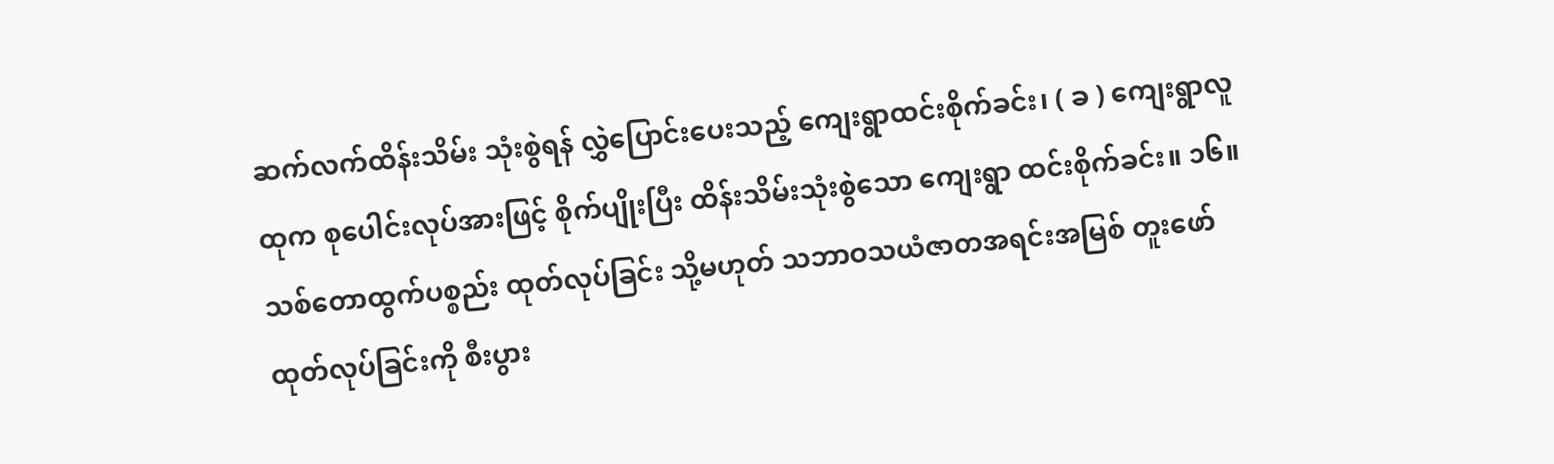ဆက်လက်ထိန်းသိမ်း သုံးစွဲရန် လွှဲပြောင်းပေးသည့် ကျေးရွာထင်းစိုက်ခင်း၊ ( ခ ) ကျေးရွာလူထုက စုပေါင်းလုပ်အားဖြင့် စိုက်ပျိုးပြီး ထိန်းသိမ်းသုံးစွဲသော ကျေးရွာ ထင်းစိုက်ခင်း။ ၁၆။ သစ်တောထွက်ပစ္စည်း ထုတ်လုပ်ခြင်း သို့မဟုတ် သဘာဝသယံဇာတအရင်းအမြစ် တူးဖော် ထုတ်လုပ်ခြင်းကို စီးပွား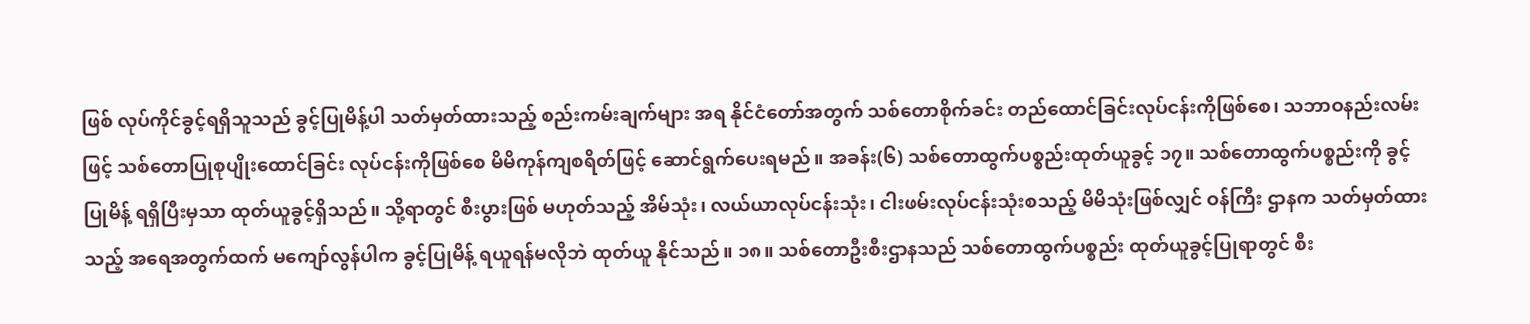ဖြစ် လုပ်ကိုင်ခွင့်ရရှိသူသည် ခွင့်ပြုမိန့်ပါ သတ်မှတ်ထားသည့် စည်းကမ်းချက်များ အရ နိုင်ငံတော်အတွက် သစ်တောစိုက်ခင်း တည်ထောင်ခြင်းလုပ်ငန်းကိုဖြစ်စေ၊ သဘာဝနည်းလမ်းဖြင့် သစ်တောပြုစုပျိုးထောင်ခြင်း လုပ်ငန်းကိုဖြစ်စေ မိမိကုန်ကျစရိတ်ဖြင့် ဆောင်ရွက်ပေးရမည်။ အခန်း(၆) သစ်တောထွက်ပစ္စည်းထုတ်ယူခွင့် ၁၇။ သစ်တောထွက်ပစ္စည်းကို ခွင့်ပြုမိန့် ရရှိပြီးမှသာ ထုတ်ယူခွင့်ရှိသည်။ သို့ရာတွင် စီးပွားဖြစ် မဟုတ်သည့် အိမ်သုံး၊ လယ်ယာလုပ်ငန်းသုံး၊ ငါးဖမ်းလုပ်ငန်းသုံးစသည့် မိမိသုံးဖြစ်လျှင် ဝန်ကြီး ဌာနက သတ်မှတ်ထားသည့် အရေအတွက်ထက် မကျော်လွန်ပါက ခွင့်ပြုမိန့် ရယူရန်မလိုဘဲ ထုတ်ယူ နိုင်သည်။ ၁၈။ သစ်တောဦးစီးဌာနသည် သစ်တောထွက်ပစ္စည်း ထုတ်ယူခွင့်ပြုရာတွင် စီး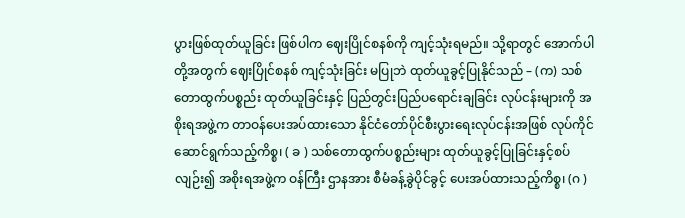ပွားဖြစ်ထုတ်ယူခြင်း ဖြစ်ပါက ဈေးပြိုင်စနစ်ကို ကျင့်သုံးရမည်။ သို့ရာတွင် အောက်ပါတို့အတွက် ဈေးပြိုင်စနစ် ကျင့်သုံးခြင်း မပြုဘဲ ထုတ်ယူခွင့်ပြုနိုင်သည် – (က) သစ်တောထွက်ပစ္စည်း ထုတ်ယူခြင်းနှင့် ပြည်တွင်းပြည်ပရောင်းချခြင်း လုပ်ငန်းများကို အစိုးရအဖွဲ့က တာဝန်ပေးအပ်ထားသော နိုင်ငံတော်ပိုင်စီးပွားရေးလုပ်ငန်းအဖြစ် လုပ်ကိုင် ဆောင်ရွက်သည့်ကိစ္စ၊ ( ခ ) သစ်တောထွက်ပစ္စည်းများ ထုတ်ယူခွင့်ပြုခြင်းနှင့်စပ်လျဉ်း၍ အစိုးရအဖွဲ့က ဝန်ကြီး ဌာနအား စီမံခန့်ခွဲပိုင်ခွင့် ပေးအပ်ထားသည့်ကိစ္စ၊ (ဂ )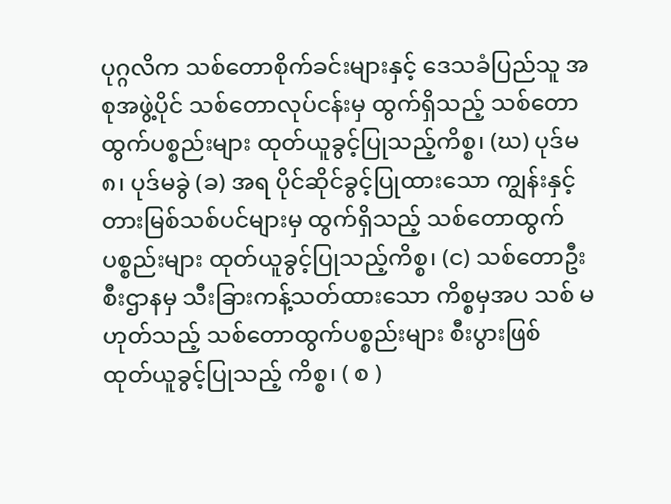ပုဂ္ဂလိက သစ်တောစိုက်ခင်းများနှင့် ဒေသခံပြည်သူ အစုအဖွဲ့ပိုင် သစ်တောလုပ်ငန်းမှ ထွက်ရှိသည့် သစ်တောထွက်ပစ္စည်းများ ထုတ်ယူခွင့်ပြုသည့်ကိစ္စ၊ (ဃ) ပုဒ်မ ၈၊ ပုဒ်မခွဲ (ခ) အရ ပိုင်ဆိုင်ခွင့်ပြုထားသော ကျွန်းနှင့် တားမြစ်သစ်ပင်များမှ ထွက်ရှိသည့် သစ်တောထွက်ပစ္စည်းများ ထုတ်ယူခွင့်ပြုသည့်ကိစ္စ၊ (င) သစ်တောဦးစီးဌာနမှ သီးခြားကန့်သတ်ထားသော ကိစ္စမှအပ သစ် မဟုတ်သည့် သစ်တောထွက်ပစ္စည်းများ စီးပွားဖြစ် ထုတ်ယူခွင့်ပြုသည့် ကိစ္စ၊ ( စ )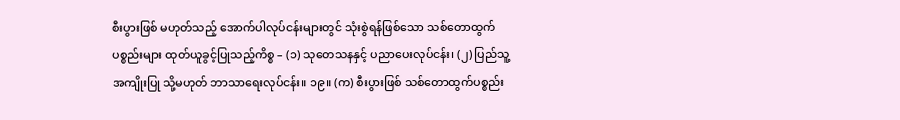စီးပွားဖြစ် မဟုတ်သည့် အောက်ပါလုပ်ငန်းများတွင် သုံးစွဲရန်ဖြစ်သော သစ်တောထွက် ပစ္စည်းများ ထုတ်ယူခွင့်ပြုသည့်ကိစ္စ – (၁) သုတေသနနှင့် ပညာပေးလုပ်ငန်း၊ (၂) ပြည်သူ့အကျိုးပြု သို့မဟုတ် ဘာသာရေးလုပ်ငန်း။ ၁၉။ (က) စီးပွားဖြစ် သစ်တောထွက်ပစ္စည်း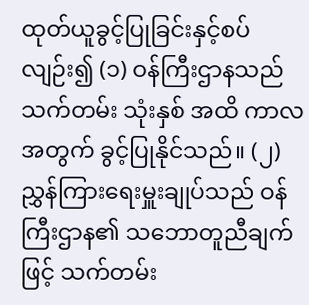ထုတ်ယူခွင့်ပြုခြင်းနှင့်စပ်လျဉ်း၍ (၁) ဝန်ကြီးဌာနသည် သက်တမ်း သုံးနှစ် အထိ ကာလအတွက် ခွင့်ပြုနိုင်သည်။ (၂) ညွှန်ကြားရေးမှူးချုပ်သည် ဝန်ကြီးဌာန၏ သဘောတူညီချက်ဖြင့် သက်တမ်း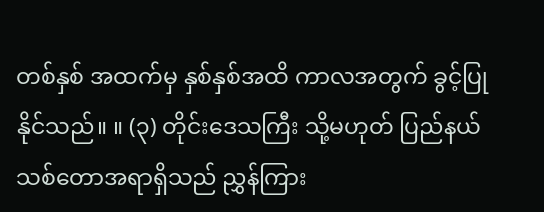တစ်နှစ် အထက်မှ နှစ်နှစ်အထိ ကာလအတွက် ခွင့်ပြုနိုင်သည်။ ။ (၃) တိုင်းဒေသကြီး သို့မဟုတ် ပြည်နယ်သစ်တောအရာရှိသည် ညွှန်ကြား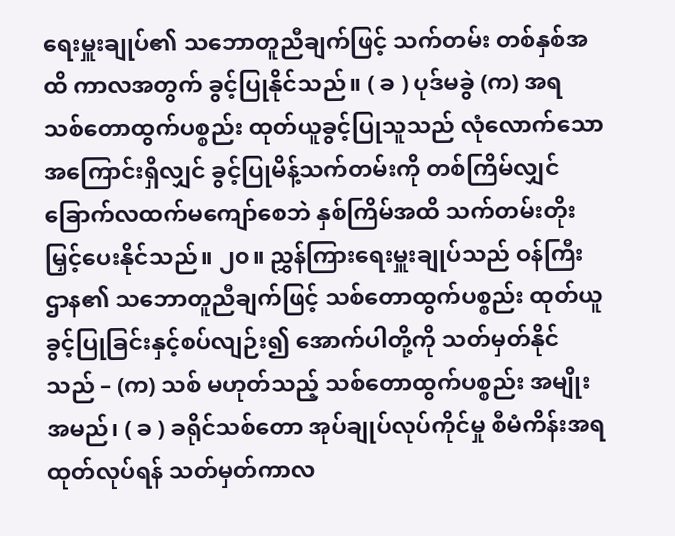ရေးမှူးချုပ်၏ သဘောတူညီချက်ဖြင့် သက်တမ်း တစ်နှစ်အထိ ကာလအတွက် ခွင့်ပြုနိုင်သည်။ ( ခ ) ပုဒ်မခွဲ (က) အရ သစ်တောထွက်ပစ္စည်း ထုတ်ယူခွင့်ပြုသူသည် လုံလောက်သော အကြောင်းရှိလျှင် ခွင့်ပြုမိန့်သက်တမ်းကို တစ်ကြိမ်လျှင် ခြောက်လထက်မကျော်စေဘဲ နှစ်ကြိမ်အထိ သက်တမ်းတိုးမြှင့်ပေးနိုင်သည်။ ၂၀။ ညွှန်ကြားရေးမှူးချုပ်သည် ဝန်ကြီးဌာန၏ သဘောတူညီချက်ဖြင့် သစ်တောထွက်ပစ္စည်း ထုတ်ယူခွင့်ပြုခြင်းနှင့်စပ်လျဉ်း၍ အောက်ပါတို့ကို သတ်မှတ်နိုင်သည် – (က) သစ် မဟုတ်သည့် သစ်တောထွက်ပစ္စည်း အမျိုးအမည်၊ ( ခ ) ခရိုင်သစ်တော အုပ်ချုပ်လုပ်ကိုင်မှု စီမံကိန်းအရ ထုတ်လုပ်ရန် သတ်မှတ်ကာလ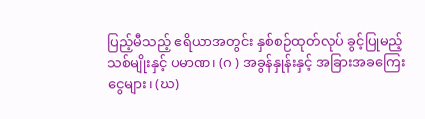ပြည့်မီသည့် ဧရိယာအတွင်း နှစ်စဉ်ထုတ်လုပ် ခွင့်ပြုမည့် သစ်မျိုးနှင့် ပမာဏ၊ (ဂ ) အခွန်နှုန်းနှင့် အခြားအခကြေးငွေများ၊ (ဃ)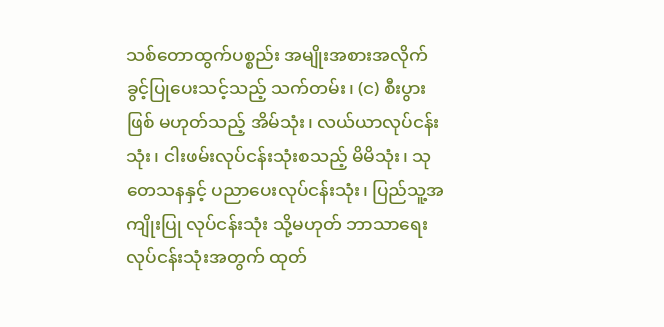သစ်တောထွက်ပစ္စည်း အမျိုးအစားအလိုက် ခွင့်ပြုပေးသင့်သည့် သက်တမ်း၊ (င) စီးပွားဖြစ် မဟုတ်သည့် အိမ်သုံး၊ လယ်ယာလုပ်ငန်းသုံး၊ ငါးဖမ်းလုပ်ငန်းသုံးစသည့် မိမိသုံး၊ သုတေသနနှင့် ပညာပေးလုပ်ငန်းသုံး၊ ပြည်သူ့အကျိုးပြု လုပ်ငန်းသုံး သို့မဟုတ် ဘာသာရေးလုပ်ငန်းသုံးအတွက် ထုတ်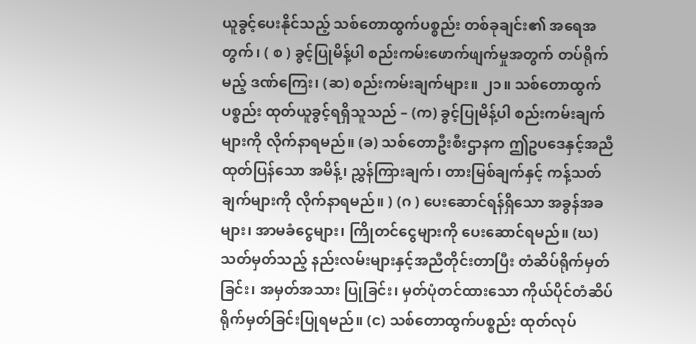ယူခွင့်ပေးနိုင်သည့် သစ်တောထွက်ပစ္စည်း တစ်ခုချင်း၏ အရေအတွက်၊ ( စ ) ခွင့်ပြုမိန့်ပါ စည်းကမ်းဖောက်ဖျက်မှုအတွက် တပ်ရိုက်မည့် ဒဏ်ကြေး၊ (ဆ) စည်းကမ်းချက်များ။ ၂၁။ သစ်တောထွက်ပစ္စည်း ထုတ်ယူခွင့်ရရှိသူသည် – (က) ခွင့်ပြုမိန့်ပါ စည်းကမ်းချက်များကို လိုက်နာရမည်။ (ခ) သစ်တောဦးစီးဌာနက ဤဥပဒေနှင့်အညီ ထုတ်ပြန်သော အမိန့်၊ ညွှန်ကြားချက်၊ တားမြစ်ချက်နှင့် ကန့်သတ်ချက်များကို လိုက်နာရမည်။ ) (ဂ ) ပေးဆောင်ရန်ရှိသော အခွန်အခများ၊ အာမခံငွေများ၊ ကြိုတင်ငွေများကို ပေးဆောင်ရမည်။ (ဃ) သတ်မှတ်သည့် နည်းလမ်းများနှင့်အညီတိုင်းတာပြီး တံဆိပ်ရိုက်မှတ်ခြင်း၊ အမှတ်အသား ပြုခြင်း၊ မှတ်ပုံတင်ထားသော ကိုယ်ပိုင်တံဆိပ် ရိုက်မှတ်ခြင်းပြုရမည်။ (င) သစ်တောထွက်ပစ္စည်း ထုတ်လုပ်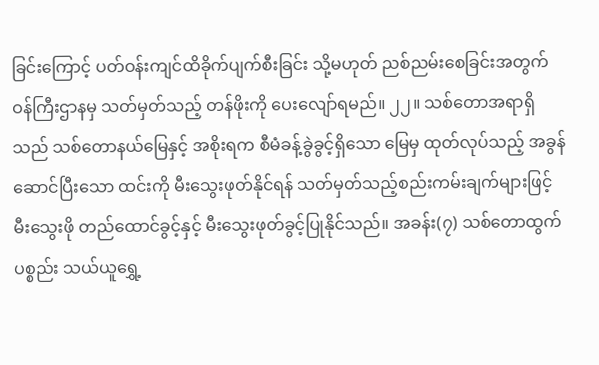ခြင်းကြောင့် ပတ်ဝန်းကျင်ထိခိုက်ပျက်စီးခြင်း သို့မဟုတ် ညစ်ညမ်းစေခြင်းအတွက် ဝန်ကြီးဌာနမှ သတ်မှတ်သည့် တန်ဖိုးကို ပေးလျော်ရမည်။ ၂၂။ သစ်တောအရာရှိသည် သစ်တောနယ်မြေနှင့် အစိုးရက စီမံခန့်ခွဲခွင့်ရှိသော မြေမှ ထုတ်လုပ်သည့် အခွန်ဆောင်ပြီးသော ထင်းကို မီးသွေးဖုတ်နိုင်ရန် သတ်မှတ်သည့်စည်းကမ်းချက်များဖြင့် မီးသွေးဖို တည်ထောင်ခွင့်နှင့် မီးသွေးဖုတ်ခွင့်ပြုနိုင်သည်။ အခန်း(၇) သစ်တောထွက်ပစ္စည်း သယ်ယူရွှေ့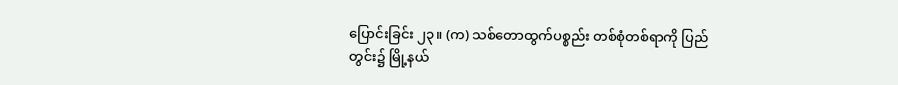ပြောင်းခြင်း ၂၃။ (က) သစ်တောထွက်ပစ္စည်း တစ်စုံတစ်ရာကို ပြည်တွင်း၌ မြို့နယ်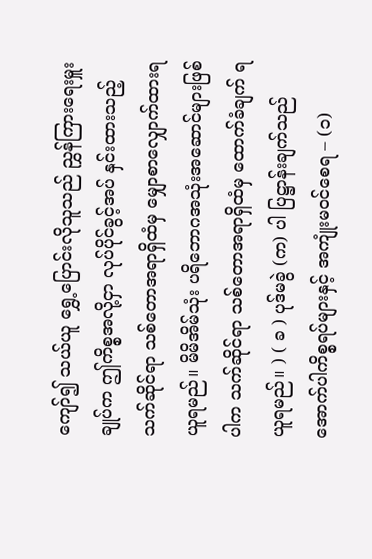ကျော်၍ သယ်ယူ ရွှေ့ပြောင်းလိုသူသည် ညွှန်ကြားရေးမှူးချုပ်က ဤကိစ္စအလို့ငှာ လုပ်ပိုင်ခွင့်အပ် နှင်းထားသည့် သက်ဆိုင်ရာ သစ်တောအရာရှိထံမှ မျှောစာလျှောက်ထားရယူရမည်။ မိမိအိမ်သုံး ပရိဘောဂအသုံးအဆောင်များဖြစ်ပါက သက်ဆိုင်ရာ သစ်တောအရာရှိထံမှ ထောက်ခံချက် ရယူရမည်။ ) ( ခ ) ပုဒ်မခွဲ (က) ပါ ပြဋ္ဌာန်းချက်သည် အောက်ပါကိစ္စရပ်များနှင့် အကျုံးမဝင်စေရ – (၁)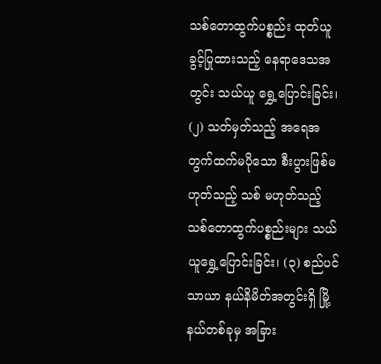သစ်တောထွက်ပစ္စည်း ထုတ်ယူခွင့်ပြုထားသည့် နေရာဒေသအတွင်း သယ်ယူ ရွှေ့ပြောင်းခြင်း၊ (၂) သတ်မှတ်သည့် အရေအတွက်ထက်မပိုသော စီးပွားဖြစ်မဟုတ်သည့် သစ် မဟုတ်သည့် သစ်တောထွက်ပစ္စည်းများ သယ်ယူရွှေ့ပြောင်းခြင်း၊ (၃) စည်ပင်သာယာ နယ်နိမိတ်အတွင်းရှိ မြို့နယ်တစ်ခုမှ အခြား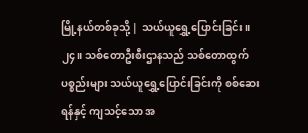မြို့နယ်တစ်ခုသို့ | သယ်ယူရွှေ့ပြောင်းခြင်း။ ၂၄။ သစ်တောဦးစီးဌာနသည် သစ်တောထွက်ပစ္စည်းများ သယ်ယူရွှေ့ပြောင်းခြင်းကို စစ်ဆေးရန်နှင့် ကျသင့်သော အ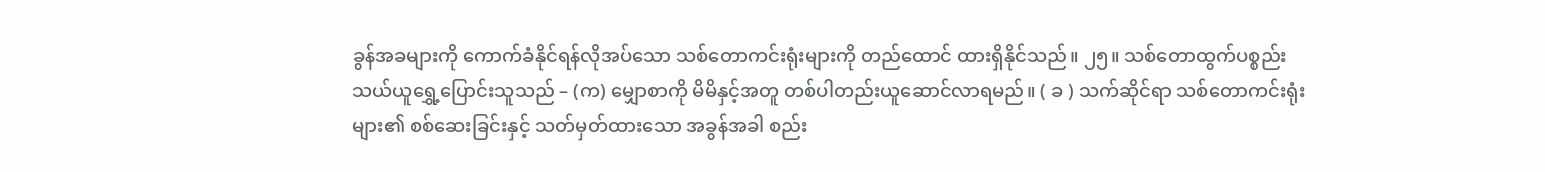ခွန်အခများကို ကောက်ခံနိုင်ရန်လိုအပ်သော သစ်တောကင်းရုံးများကို တည်ထောင် ထားရှိနိုင်သည်။ ၂၅။ သစ်တောထွက်ပစ္စည်း သယ်ယူရွှေ့ပြောင်းသူသည် – (က) မျှောစာကို မိမိနှင့်အတူ တစ်ပါတည်းယူဆောင်လာရမည်။ ( ခ ) သက်ဆိုင်ရာ သစ်တောကင်းရုံးများ၏ စစ်ဆေးခြင်းနှင့် သတ်မှတ်ထားသော အခွန်အခါ စည်း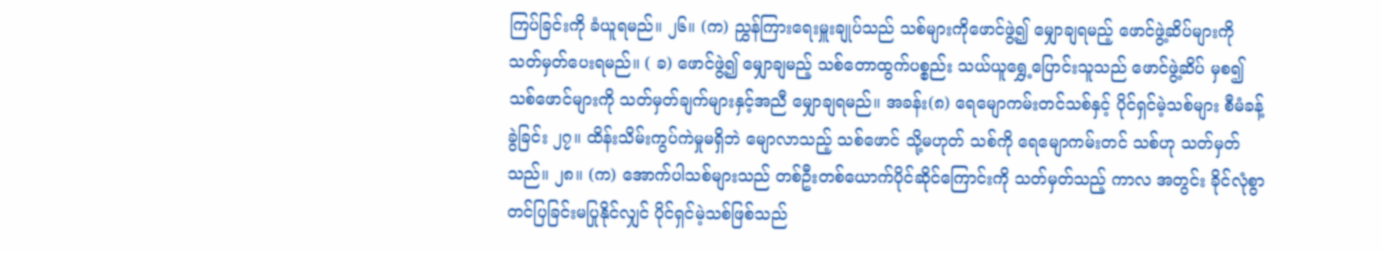ကြပ်ခြင်းကို ခံယူရမည်။ ၂၆။ (က) ညွှန်ကြားရေးမှူးချုပ်သည် သစ်များကိုဖောင်ဖွဲ့၍ မျှောချရမည့် ဖောင်ဖွဲ့ဆိပ်များကို သတ်မှတ်ပေးရမည်။ ( ခ) ဖောင်ဖွဲ့၍ မျှောချမည့် သစ်တောထွက်ပစ္စည်း သယ်ယူရွှေ့ပြောင်းသူသည် ဖောင်ဖွဲ့ဆိပ် မှစ၍ သစ်ဖောင်များကို သတ်မှတ်ချက်များနှင့်အညီ မျှောချရမည်။ အခန်း(၈) ရေမျောကမ်းတင်သစ်နှင့် ပိုင်ရှင်မဲ့သစ်များ စီမံခန့်ခွဲခြင်း ၂၇။ ထိန်းသိမ်းကွပ်ကဲမှုမရှိဘဲ မျောလာသည့် သစ်ဖောင် သို့မဟုတ် သစ်ကို ရေမျောကမ်းတင် သစ်ဟု သတ်မှတ်သည်။ ၂၈။ (က) အောက်ပါသစ်များသည် တစ်ဦးတစ်ယောက်ပိုင်ဆိုင်ကြောင်းကို သတ်မှတ်သည့် ကာလ အတွင်း ခိုင်လုံစွာ တင်ပြခြင်းမပြုနိုင်လျှင် ပိုင်ရှင်မဲ့သစ်ဖြစ်သည်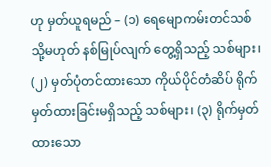ဟု မှတ်ယူရမည် – (၁) ရေမျောကမ်းတင်သစ် သို့မဟုတ် နစ်မြုပ်လျက် တွေ့ရှိသည့် သစ်များ၊ (၂) မှတ်ပုံတင်ထားသော ကိုယ်ပိုင်တံဆိပ် ရိုက်မှတ်ထားခြင်းမရှိသည့် သစ်များ၊ (၃) ရိုက်မှတ်ထားသော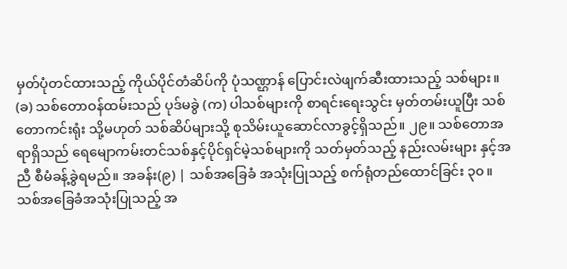မှတ်ပုံတင်ထားသည့် ကိုယ်ပိုင်တံဆိပ်ကို ပုံသဏ္ဌာန် ပြောင်းလဲဖျက်ဆီးထားသည့် သစ်များ။ (ခ) သစ်တောဝန်ထမ်းသည် ပုဒ်မခွဲ (က) ပါသစ်များကို စာရင်းရေးသွင်း မှတ်တမ်းယူပြီး သစ်တောကင်းရုံး သို့မဟုတ် သစ်ဆိပ်များသို့ စုသိမ်းယူဆောင်လာခွင့်ရှိသည်။ ၂၉။ သစ်တောအရာရှိသည် ရေမျောကမ်းတင်သစ်နှင့်ပိုင်ရှင်မဲ့သစ်များကို သတ်မှတ်သည့် နည်းလမ်းများ နှင့်အညီ စီမံခန့်ခွဲရမည်။ အခန်း(၉) | သစ်အခြေခံ အသုံးပြုသည့် စက်ရုံတည်ထောင်ခြင်း ၃၀။ သစ်အခြေခံအသုံးပြုသည့် အ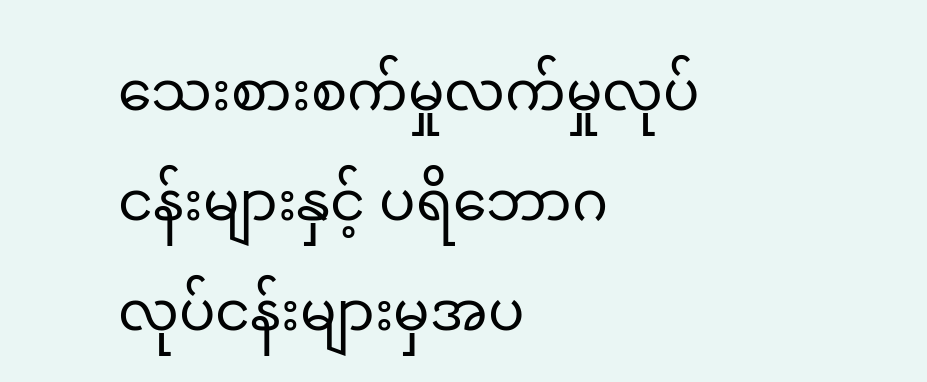သေးစားစက်မှုလက်မှုလုပ်ငန်းများနှင့် ပရိဘောဂလုပ်ငန်းများမှအပ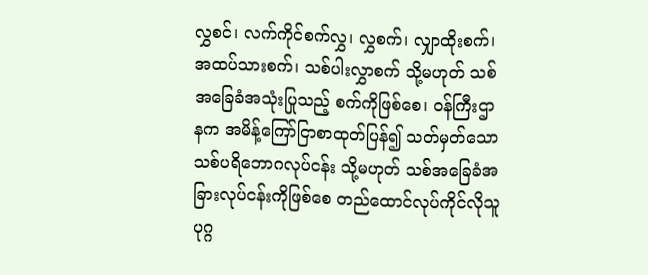လွှစင်၊ လက်ကိုင်စက်လွှ၊ လွှစက်၊ လျှာထိုးစက်၊ အထပ်သားစက်၊ သစ်ပါးလွှာစက် သို့မဟုတ် သစ် အခြေခံအသုံးပြုသည့် စက်ကိုဖြစ်စေ၊ ဝန်ကြီးဌာနက အမိန့်ကြော်ငြာစာထုတ်ပြန်၍ သတ်မှတ်သော သစ်ပရိဘောဂလုပ်ငန်း သို့မဟုတ် သစ်အခြေခံအခြားလုပ်ငန်းကိုဖြစ်စေ တည်ထောင်လုပ်ကိုင်လိုသူ ပုဂ္ဂ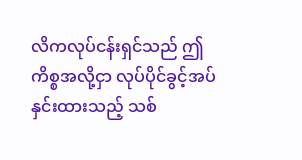လိကလုပ်ငန်းရှင်သည် ဤကိစ္စအလို့ငှာ လုပ်ပိုင်ခွင့်အပ်နှင်းထားသည့် သစ်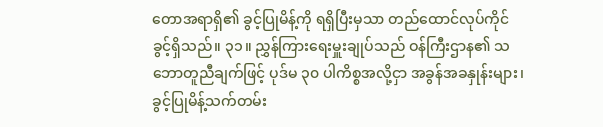တောအရာရှိ၏ ခွင့်ပြုမိန့်ကို ရရှိပြီးမှသာ တည်ထောင်လုပ်ကိုင်ခွင့်ရှိသည်။ ၃၁။ ညွှန်ကြားရေးမှူးချုပ်သည် ဝန်ကြီးဌာန၏ သဘောတူညီချက်ဖြင့် ပုဒ်မ ၃၀ ပါကိစ္စအလို့ငှာ အခွန်အခနှုန်းများ၊ ခွင့်ပြုမိန့်သက်တမ်း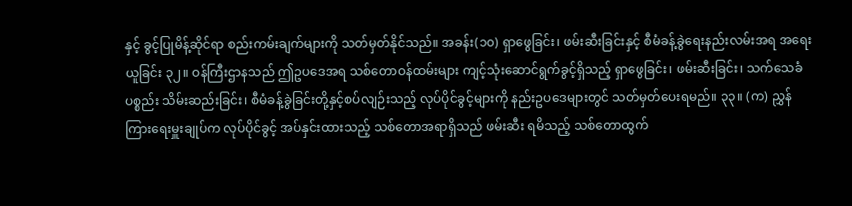နှင့် ခွင့်ပြုမိန့်ဆိုင်ရာ စည်းကမ်းချက်များကို သတ်မှတ်နိုင်သည်။ အခန်း(၁၀) ရှာဖွေခြင်း၊ ဖမ်းဆီးခြင်းနှင့် စီမံခန့်ခွဲရေးနည်းလမ်းအရ အရေးယူခြင်း ၃၂။ ဝန်ကြီးဌာနသည် ဤဥပဒေအရ သစ်တောဝန်ထမ်းများ ကျင့်သုံးဆောင်ရွက်ခွင့်ရှိသည့် ရှာဖွေခြင်း၊ ဖမ်းဆီးခြင်း၊ သက်သေခံပစ္စည်း သိမ်းဆည်းခြင်း၊ စီမံခန့်ခွဲခြင်းတို့နှင့်စပ်လျဉ်းသည့် လုပ်ပိုင်ခွင့်များကို နည်းဥပဒေများတွင် သတ်မှတ်ပေးရမည်။ ၃၃။ (က) ညွှန်ကြားရေးမှူးချုပ်က လုပ်ပိုင်ခွင့် အပ်နှင်းထားသည့် သစ်တောအရာရှိသည် ဖမ်းဆီး ရမိသည့် သစ်တောထွက်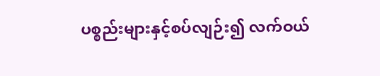ပစ္စည်းများနှင့်စပ်လျဉ်း၍ လက်ဝယ်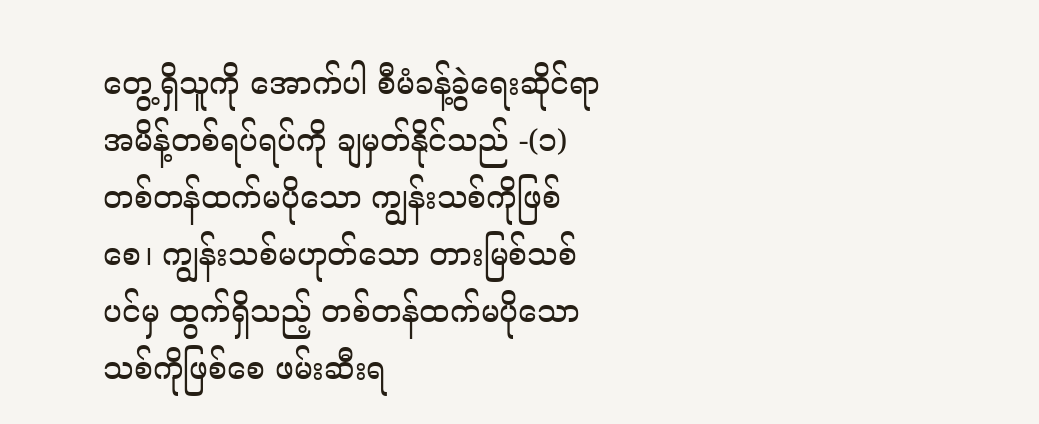တွေ့ရှိသူကို အောက်ပါ စီမံခန့်ခွဲရေးဆိုင်ရာ အမိန့်တစ်ရပ်ရပ်ကို ချမှတ်နိုင်သည် -(၁) တစ်တန်ထက်မပိုသော ကျွန်းသစ်ကိုဖြစ်စေ၊ ကျွန်းသစ်မဟုတ်သော တားမြစ်သစ်ပင်မှ ထွက်ရှိသည့် တစ်တန်ထက်မပိုသော သစ်ကိုဖြစ်စေ ဖမ်းဆီးရ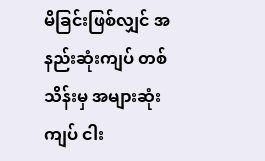မိခြင်းဖြစ်လျှင် အနည်းဆုံးကျပ် တစ်သိန်းမှ အများဆုံးကျပ် ငါး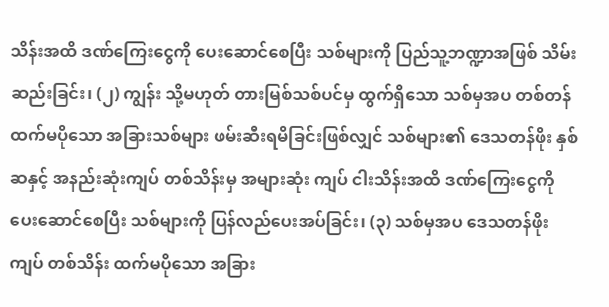သိန်းအထိ ဒဏ်ကြေးငွေကို ပေးဆောင်စေပြီး သစ်များကို ပြည်သူ့ဘဏ္ဍာအဖြစ် သိမ်းဆည်းခြင်း၊ (၂) ကျွန်း သို့မဟုတ် တားမြစ်သစ်ပင်မှ ထွက်ရှိသော သစ်မှအပ တစ်တန်ထက်မပိုသော အခြားသစ်များ ဖမ်းဆီးရမိခြင်းဖြစ်လျှင် သစ်များ၏ ဒေသတန်ဖိုး နှစ်ဆနှင့် အနည်းဆုံးကျပ် တစ်သိန်းမှ အများဆုံး ကျပ် ငါးသိန်းအထိ ဒဏ်ကြေးငွေကို ပေးဆောင်စေပြီး သစ်များကို ပြန်လည်ပေးအပ်ခြင်း၊ (၃) သစ်မှအပ ဒေသတန်ဖိုးကျပ် တစ်သိန်း ထက်မပိုသော အခြား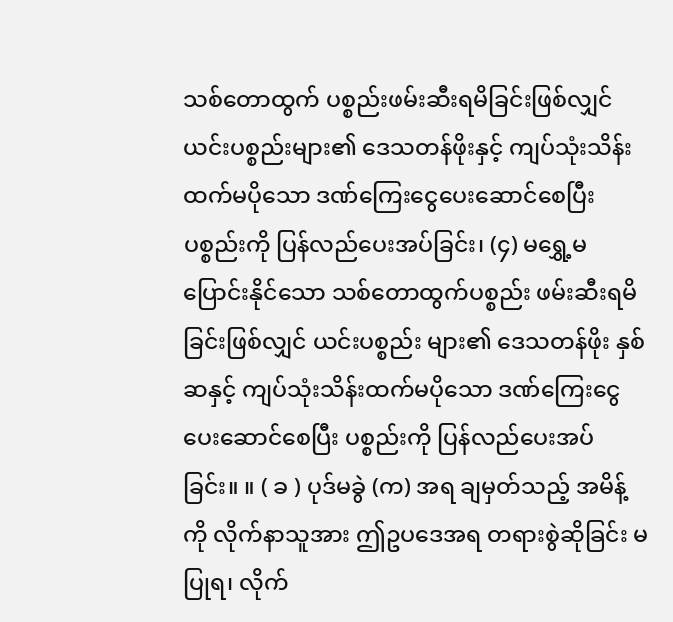သစ်တောထွက် ပစ္စည်းဖမ်းဆီးရမိခြင်းဖြစ်လျှင် ယင်းပစ္စည်းများ၏ ဒေသတန်ဖိုးနှင့် ကျပ်သုံးသိန်း ထက်မပိုသော ဒဏ်ကြေးငွေပေးဆောင်စေပြီး ပစ္စည်းကို ပြန်လည်ပေးအပ်ခြင်း၊ (၄) မရွှေ့မပြောင်းနိုင်သော သစ်တောထွက်ပစ္စည်း ဖမ်းဆီးရမိခြင်းဖြစ်လျှင် ယင်းပစ္စည်း များ၏ ဒေသတန်ဖိုး နှစ်ဆနှင့် ကျပ်သုံးသိန်းထက်မပိုသော ဒဏ်ကြေးငွေ ပေးဆောင်စေပြီး ပစ္စည်းကို ပြန်လည်ပေးအပ်ခြင်း။ ။ ( ခ ) ပုဒ်မခွဲ (က) အရ ချမှတ်သည့် အမိန့်ကို လိုက်နာသူအား ဤဥပဒေအရ တရားစွဲဆိုခြင်း မပြုရ၊ လိုက်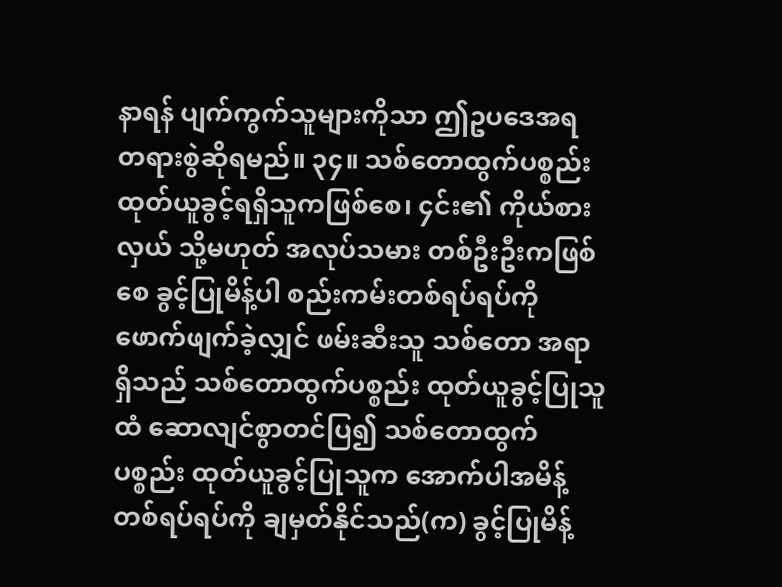နာရန် ပျက်ကွက်သူများကိုသာ ဤဥပဒေအရ တရားစွဲဆိုရမည်။ ၃၄။ သစ်တောထွက်ပစ္စည်း ထုတ်ယူခွင့်ရရှိသူကဖြစ်စေ၊ ၄င်း၏ ကိုယ်စားလှယ် သို့မဟုတ် အလုပ်သမား တစ်ဦးဦးကဖြစ်စေ ခွင့်ပြုမိန့်ပါ စည်းကမ်းတစ်ရပ်ရပ်ကို ဖောက်ဖျက်ခဲ့လျှင် ဖမ်းဆီးသူ သစ်တော အရာရှိသည် သစ်တောထွက်ပစ္စည်း ထုတ်ယူခွင့်ပြုသူထံ ဆောလျင်စွာတင်ပြ၍ သစ်တောထွက်ပစ္စည်း ထုတ်ယူခွင့်ပြုသူက အောက်ပါအမိန့်တစ်ရပ်ရပ်ကို ချမှတ်နိုင်သည်(က) ခွင့်ပြုမိန့်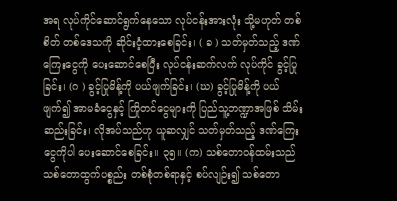အရ လုပ်ကိုင်ဆောင်ရွက်နေသော လုပ်ငန်းအားလုံး သို့မဟုတ် တစ်စိတ် တစ်ဒေသကို ဆိုင်းငံ့ထားစေခြင်း၊ ( ခ ) သတ်မှတ်သည့် ဒဏ်ကြေးငွေကို ပေးဆောင်စေပြီး လုပ်ငန်းဆက်လက် လုပ်ကိုင် ခွင့်ပြုခြင်း၊ (ဂ ) ခွင့်ပြုမိန့်ကို ပယ်ဖျက်ခြင်း၊ (ဃ) ခွင့်ပြုမိန့်ကို ပယ်ဖျက်၍ အာမခံငွေနှင့် ကြိုတင်ငွေများကို ပြည်သူ့ဘဏ္ဍာအဖြစ် သိမ်းဆည်းခြင်း၊ လိုအပ်သည်ဟု ယူဆလျှင် သတ်မှတ်သည့် ဒဏ်ကြေးငွေကိုပါ ပေးဆောင်စေခြင်း။ ၃၅။ (က) သစ်တောဝန်ထမ်းသည် သစ်တောထွက်ပစ္စည်း တစ်စုံတစ်ရာနှင့် စပ်လျဉ်း၍ သစ်တော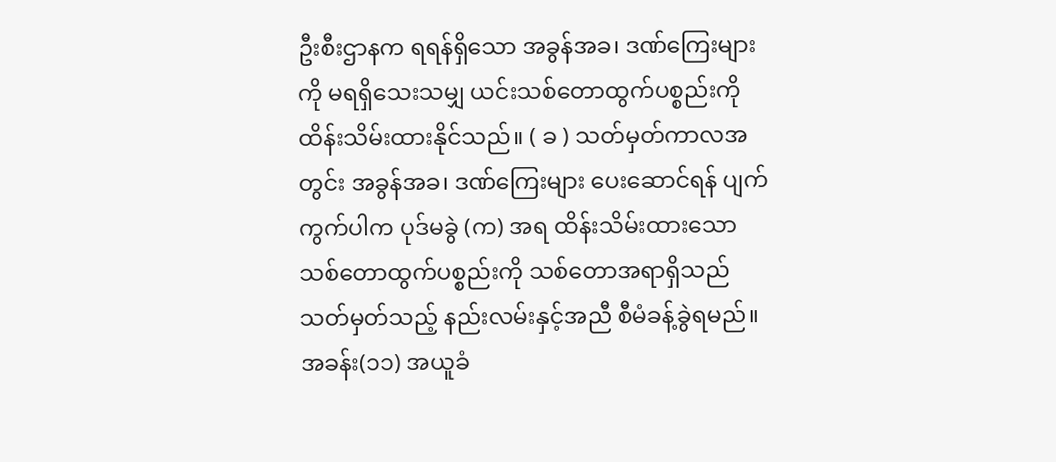ဦးစီးဌာနက ရရန်ရှိသော အခွန်အခ၊ ဒဏ်ကြေးများကို မရရှိသေးသမျှ ယင်းသစ်တောထွက်ပစ္စည်းကို ထိန်းသိမ်းထားနိုင်သည်။ ( ခ ) သတ်မှတ်ကာလအတွင်း အခွန်အခ၊ ဒဏ်ကြေးများ ပေးဆောင်ရန် ပျက်ကွက်ပါက ပုဒ်မခွဲ (က) အရ ထိန်းသိမ်းထားသော သစ်တောထွက်ပစ္စည်းကို သစ်တောအရာရှိသည် သတ်မှတ်သည့် နည်းလမ်းနှင့်အညီ စီမံခန့်ခွဲရမည်။ အခန်း(၁၁) အယူခံ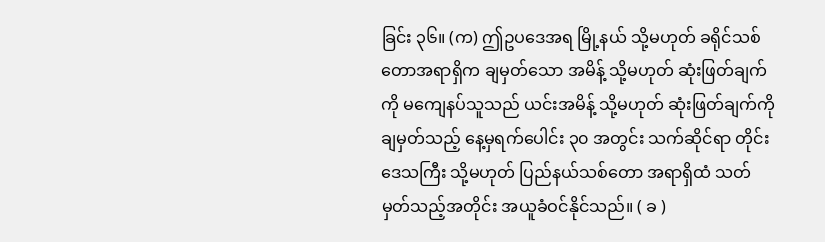ခြင်း ၃၆။ (က) ဤဥပဒေအရ မြို့နယ် သို့မဟုတ် ခရိုင်သစ်တောအရာရှိက ချမှတ်သော အမိန့် သို့မဟုတ် ဆုံးဖြတ်ချက်ကို မကျေနပ်သူသည် ယင်းအမိန့် သို့မဟုတ် ဆုံးဖြတ်ချက်ကို ချမှတ်သည့် နေ့မှရက်ပေါင်း ၃၀ အတွင်း သက်ဆိုင်ရာ တိုင်းဒေသကြီး သို့မဟုတ် ပြည်နယ်သစ်တော အရာရှိထံ သတ်မှတ်သည့်အတိုင်း အယူခံဝင်နိုင်သည်။ ( ခ )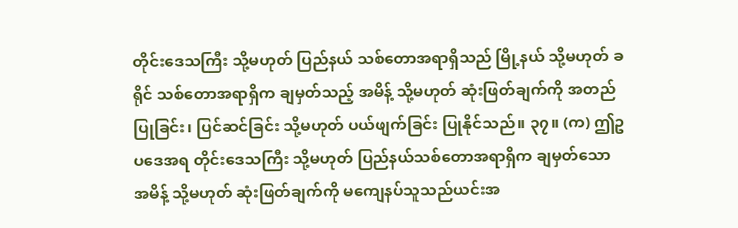တိုင်းဒေသကြီး သို့မဟုတ် ပြည်နယ် သစ်တောအရာရှိသည် မြို့နယ် သို့မဟုတ် ခရိုင် သစ်တောအရာရှိက ချမှတ်သည့် အမိန့် သို့မဟုတ် ဆုံးဖြတ်ချက်ကို အတည်ပြုခြင်း၊ ပြင်ဆင်ခြင်း သို့မဟုတ် ပယ်ဖျက်ခြင်း ပြုနိုင်သည်။ ၃၇။ (က) ဤဥပဒေအရ တိုင်းဒေသကြီး သို့မဟုတ် ပြည်နယ်သစ်တောအရာရှိက ချမှတ်သော အမိန့် သို့မဟုတ် ဆုံးဖြတ်ချက်ကို မကျေနပ်သူသည်ယင်းအ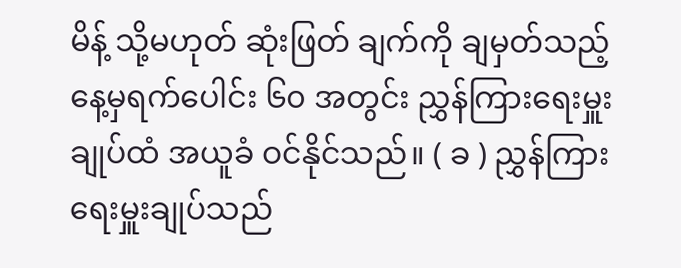မိန့် သို့မဟုတ် ဆုံးဖြတ် ချက်ကို ချမှတ်သည့် နေ့မှရက်ပေါင်း ၆၀ အတွင်း ညွှန်ကြားရေးမှူးချုပ်ထံ အယူခံ ဝင်နိုင်သည်။ ( ခ ) ညွှန်ကြားရေးမှူးချုပ်သည်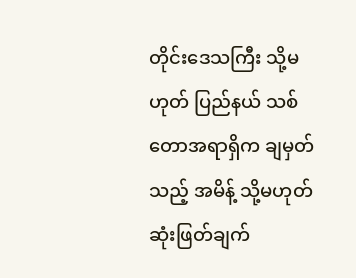တိုင်းဒေသကြီး သို့မဟုတ် ပြည်နယ် သစ်တောအရာရှိက ချမှတ်သည့် အမိန့် သို့မဟုတ် ဆုံးဖြတ်ချက်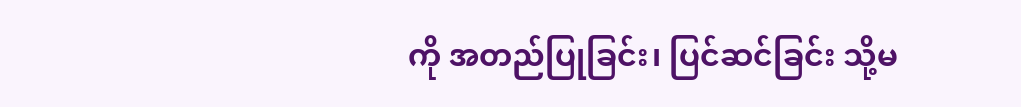ကို အတည်ပြုခြင်း၊ ပြင်ဆင်ခြင်း သို့မ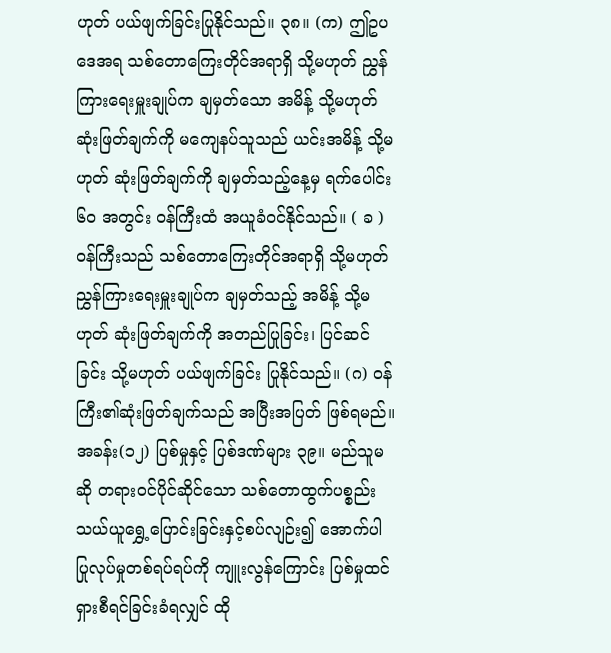ဟုတ် ပယ်ဖျက်ခြင်းပြုနိုင်သည်။ ၃၈။ (က) ဤဥပဒေအရ သစ်တောကြေးတိုင်အရာရှိ သို့မဟုတ် ညွှန်ကြားရေးမှူးချုပ်က ချမှတ်သော အမိန့် သို့မဟုတ် ဆုံးဖြတ်ချက်ကို မကျေနပ်သူသည် ယင်းအမိန့် သို့မဟုတ် ဆုံးဖြတ်ချက်ကို ချမှတ်သည့်နေ့မှ ရက်ပေါင်း ၆၀ အတွင်း ဝန်ကြီးထံ အယူခံဝင်နိုင်သည်။ ( ခ ) ဝန်ကြီးသည် သစ်တောကြေးတိုင်အရာရှိ သို့မဟုတ် ညွှန်ကြားရေးမှူးချုပ်က ချမှတ်သည့် အမိန့် သို့မဟုတ် ဆုံးဖြတ်ချက်ကို အတည်ပြုခြင်း၊ ပြင်ဆင်ခြင်း သို့မဟုတ် ပယ်ဖျက်ခြင်း ပြုနိုင်သည်။ (ဂ) ဝန်ကြီး၏ဆုံးဖြတ်ချက်သည် အပြီးအပြတ် ဖြစ်ရမည်။ အခန်း(၁၂) ပြစ်မှုနှင့် ပြစ်ဒဏ်များ ၃၉။ မည်သူမဆို တရားဝင်ပိုင်ဆိုင်သော သစ်တောထွက်ပစ္စည်း သယ်ယူရွှေ့ပြောင်းခြင်းနှင့်စပ်လျဉ်း၍ အောက်ပါပြုလုပ်မှုတစ်ရပ်ရပ်ကို ကျူးလွန်ကြောင်း ပြစ်မှုထင်ရှားစီရင်ခြင်းခံရလျှင် ထို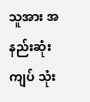သူအား အနည်းဆုံးကျပ် သုံး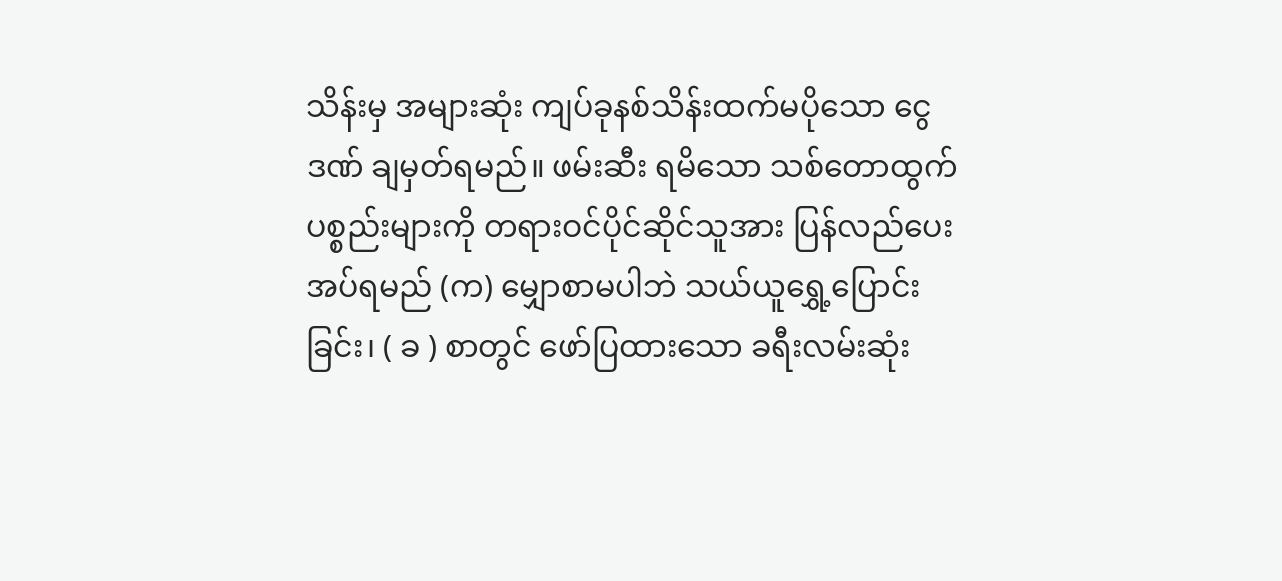သိန်းမှ အများဆုံး ကျပ်ခုနစ်သိန်းထက်မပိုသော ငွေဒဏ် ချမှတ်ရမည်။ ဖမ်းဆီး ရမိသော သစ်တောထွက်ပစ္စည်းများကို တရားဝင်ပိုင်ဆိုင်သူအား ပြန်လည်ပေးအပ်ရမည် (က) မျှောစာမပါဘဲ သယ်ယူရွှေ့ပြောင်းခြင်း၊ ( ခ ) စာတွင် ဖော်ပြထားသော ခရီးလမ်းဆုံး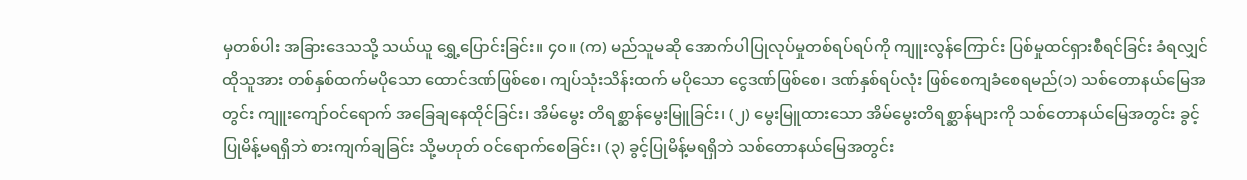မှတစ်ပါး အခြားဒေသသို့ သယ်ယူ ရွှေ့ပြောင်းခြင်း။ ၄၀။ (က) မည်သူမဆို အောက်ပါပြုလုပ်မှုတစ်ရပ်ရပ်ကို ကျူးလွန်ကြောင်း ပြစ်မှုထင်ရှားစီရင်ခြင်း ခံရလျှင် ထိုသူအား တစ်နှစ်ထက်မပိုသော ထောင်ဒဏ်ဖြစ်စေ၊ ကျပ်သုံးသိန်းထက် မပိုသော ငွေဒဏ်ဖြစ်စေ၊ ဒဏ်နှစ်ရပ်လုံး ဖြစ်စေကျခံစေရမည်(၁) သစ်တောနယ်မြေအတွင်း ကျူးကျော်ဝင်ရောက် အခြေချနေထိုင်ခြင်း၊ အိမ်မွေး တိရစ္ဆာန်မွေးမြူခြင်း၊ (၂) မွေးမြူထားသော အိမ်မွေးတိရစ္ဆာန်များကို သစ်တောနယ်မြေအတွင်း ခွင့်ပြုမိန့်မရရှိဘဲ စားကျက်ချခြင်း သို့မဟုတ် ဝင်ရောက်စေခြင်း၊ (၃) ခွင့်ပြုမိန့်မရရှိဘဲ သစ်တောနယ်မြေအတွင်း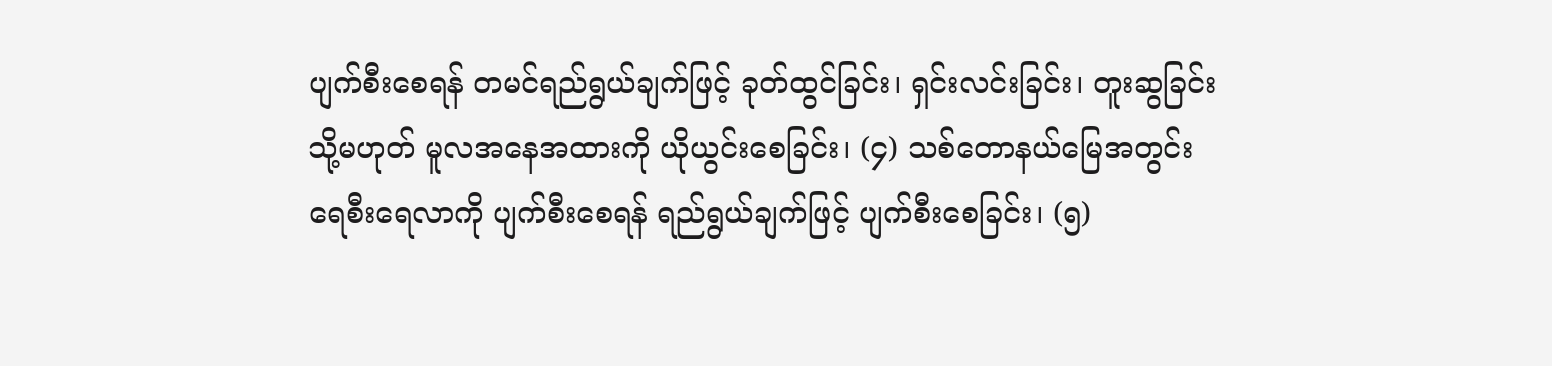ပျက်စီးစေရန် တမင်ရည်ရွယ်ချက်ဖြင့် ခုတ်ထွင်ခြင်း၊ ရှင်းလင်းခြင်း၊ တူးဆွခြင်း သို့မဟုတ် မူလအနေအထားကို ယိုယွင်းစေခြင်း၊ (၄) သစ်တောနယ်မြေအတွင်း ရေစီးရေလာကို ပျက်စီးစေရန် ရည်ရွယ်ချက်ဖြင့် ပျက်စီးစေခြင်း၊ (၅)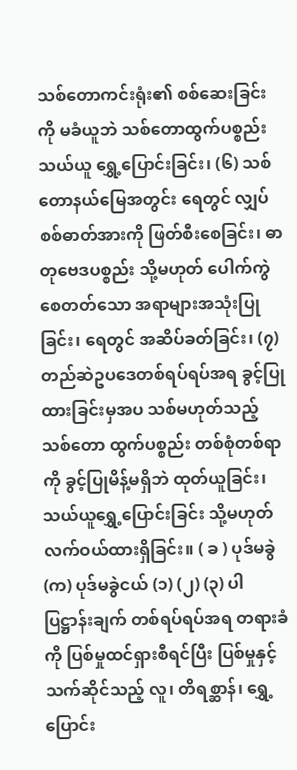သစ်တောကင်းရုံး၏ စစ်ဆေးခြင်းကို မခံယူဘဲ သစ်တောထွက်ပစ္စည်း သယ်ယူ ရွှေ့ပြောင်းခြင်း၊ (၆) သစ်တောနယ်မြေအတွင်း ရေတွင် လျှပ်စစ်ဓာတ်အားကို ဖြတ်စီးစေခြင်း၊ ဓာတုဗေဒပစ္စည်း သို့မဟုတ် ပေါက်ကွဲစေတတ်သော အရာများအသုံးပြုခြင်း၊ ရေတွင် အဆိပ်ခတ်ခြင်း၊ (၇) တည်ဆဲဥပဒေတစ်ရပ်ရပ်အရ ခွင့်ပြုထားခြင်းမှအပ သစ်မဟုတ်သည့် သစ်တော ထွက်ပစ္စည်း တစ်စုံတစ်ရာကို ခွင့်ပြုမိန့်မရှိဘဲ ထုတ်ယူခြင်း၊ သယ်ယူရွှေ့ပြောင်းခြင်း သို့မဟုတ် လက်ဝယ်ထားရှိခြင်း။ ( ခ ) ပုဒ်မခွဲ (က) ပုဒ်မခွဲငယ် (၁) (၂) (၃) ပါ ပြဋ္ဌာန်းချက် တစ်ရပ်ရပ်အရ တရားခံကို ပြစ်မှုထင်ရှားစီရင်ပြီး ပြစ်မှုနှင့်သက်ဆိုင်သည့် လူ၊ တိရစ္ဆာန်၊ ရွှေ့ပြောင်း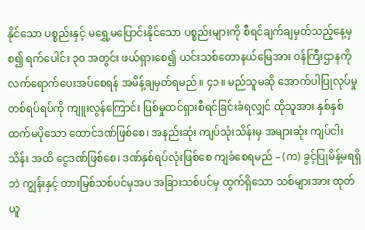နိုင်သော ပစ္စည်းနှင့် မရွှေ့မပြောင်းနိုင်သော ပစ္စည်းများကို စီရင်ချက်ချမှတ်သည့်နေ့မှစ၍ ရက်ပေါင်း ၃၀ အတွင်း ဖယ်ရှားစေ၍ ယင်းသစ်တောနယ်မြေအား ဝန်ကြီးဌာနကို လက်ရောက်ပေးအပ်စေရန် အမိန့်ချမှတ်ရမည်။ ၄၁။ မည်သူမဆို အောက်ပါပြုလုပ်မှုတစ်ရပ်ရပ်ကို ကျူးလွန်ကြောင်း ပြစ်မှုထင်ရှားစီရင်ခြင်းခံရလျှင် ထိုသူအား နှစ်နှစ်ထက်မပိုသော ထောင်ဒဏ်ဖြစ်စေ၊ အနည်းဆုံး ကျပ်သုံးသိန်းမှ အများဆုံး ကျပ်ငါးသိန်း အထိ ငွေဒဏ်ဖြစ်စေ၊ ဒဏ်နှစ်ရပ်လုံးဖြစ်စေ ကျခံစေရမည် – (က) ခွင့်ပြုမိန့်မရရှိဘဲ ကျွန်းနှင့် တားမြစ်သစ်ပင်မှအပ အခြားသစ်ပင်မှ ထွက်ရှိသော သစ်များအား ထုတ်ယူ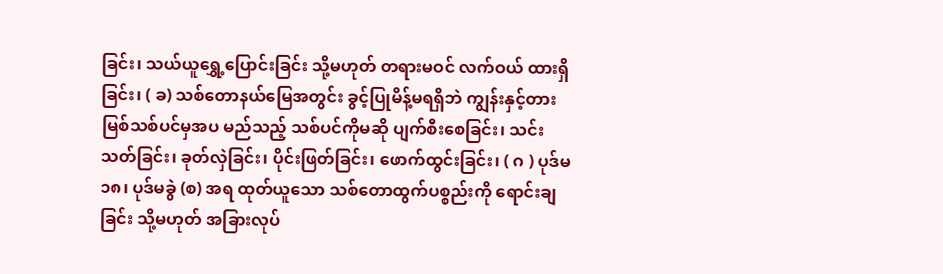ခြင်း၊ သယ်ယူရွှေ့ပြောင်းခြင်း သို့မဟုတ် တရားမဝင် လက်ဝယ် ထားရှိခြင်း၊ ( ခ) သစ်တောနယ်မြေအတွင်း ခွင့်ပြုမိန့်မရရှိဘဲ ကျွန်းနှင့်တားမြစ်သစ်ပင်မှအပ မည်သည့် သစ်ပင်ကိုမဆို ပျက်စီးစေခြင်း၊ သင်းသတ်ခြင်း၊ ခုတ်လှဲခြင်း၊ ပိုင်းဖြတ်ခြင်း၊ ဖောက်ထွင်းခြင်း၊ ( ဂ ) ပုဒ်မ ၁၈၊ ပုဒ်မခွဲ (စ) အရ ထုတ်ယူသော သစ်တောထွက်ပစ္စည်းကို ရောင်းချခြင်း သို့မဟုတ် အခြားလုပ်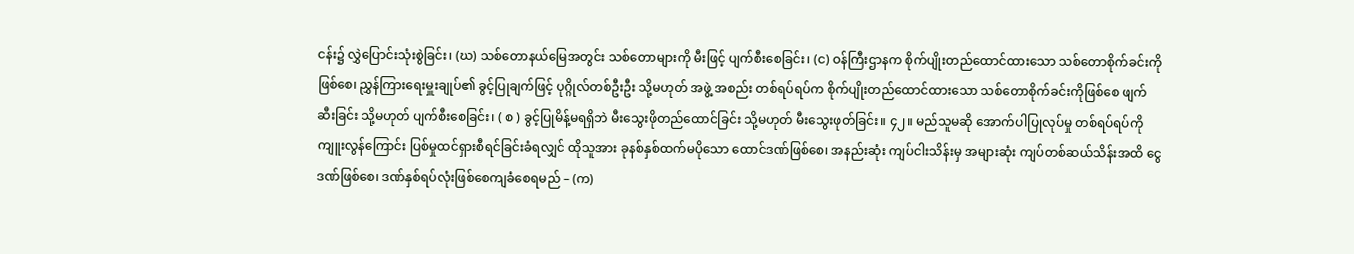ငန်း၌ လွှဲပြောင်းသုံးစွဲခြင်း၊ (ဃ) သစ်တောနယ်မြေအတွင်း သစ်တောများကို မီးဖြင့် ပျက်စီးစေခြင်း၊ (င) ဝန်ကြီးဌာနက စိုက်ပျိုးတည်ထောင်ထားသော သစ်တောစိုက်ခင်းကိုဖြစ်စေ၊ ညွှန်ကြားရေးမှူးချုပ်၏ ခွင့်ပြုချက်ဖြင့် ပုဂ္ဂိုလ်တစ်ဦးဦး သို့မဟုတ် အဖွဲ့ အစည်း တစ်ရပ်ရပ်က စိုက်ပျိုးတည်ထောင်ထားသော သစ်တောစိုက်ခင်းကိုဖြစ်စေ ဖျက်ဆီးခြင်း သို့မဟုတ် ပျက်စီးစေခြင်း၊ ( စ ) ခွင့်ပြုမိန့်မရရှိဘဲ မီးသွေးဖိုတည်ထောင်ခြင်း သို့မဟုတ် မီးသွေးဖုတ်ခြင်း။ ၄၂။ မည်သူမဆို အောက်ပါပြုလုပ်မှု တစ်ရပ်ရပ်ကိုကျူးလွန်ကြောင်း ပြစ်မှုထင်ရှားစီရင်ခြင်းခံရလျှင် ထိုသူအား ခုနစ်နှစ်ထက်မပိုသော ထောင်ဒဏ်ဖြစ်စေ၊ အနည်းဆုံး ကျပ်ငါးသိန်းမှ အများဆုံး ကျပ်တစ်ဆယ်သိန်းအထိ ငွေဒဏ်ဖြစ်စေ၊ ဒဏ်နှစ်ရပ်လုံးဖြစ်စေကျခံစေရမည် – (က)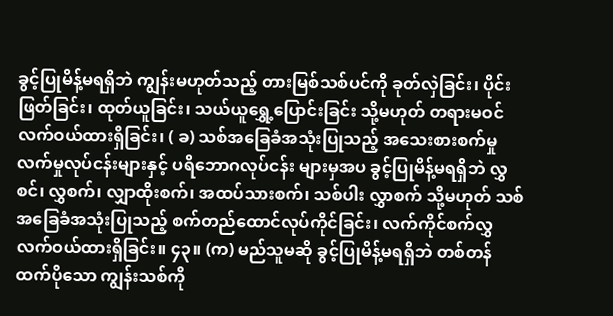ခွင့်ပြုမိန့်မရရှိဘဲ ကျွန်းမဟုတ်သည့် တားမြစ်သစ်ပင်ကို ခုတ်လှဲခြင်း၊ ပိုင်းဖြတ်ခြင်း၊ ထုတ်ယူခြင်း၊ သယ်ယူရွှေ့ပြောင်းခြင်း သို့မဟုတ် တရားမဝင် လက်ဝယ်ထားရှိခြင်း၊ ( ခ) သစ်အခြေခံအသုံးပြုသည့် အသေးစားစက်မှုလက်မှုလုပ်ငန်းများနှင့် ပရိဘောဂလုပ်ငန်း များမှအပ ခွင့်ပြုမိန့်မရရှိဘဲ လွှစင်၊ လွှစက်၊ လျှာထိုးစက်၊ အထပ်သားစက်၊ သစ်ပါး လွှာစက် သို့မဟုတ် သစ်အခြေခံအသုံးပြုသည့် စက်တည်ထောင်လုပ်ကိုင်ခြင်း၊ လက်ကိုင်စက်လွှ လက်ဝယ်ထားရှိခြင်း။ ၄၃။ (က) မည်သူမဆို ခွင့်ပြုမိန့်မရရှိဘဲ တစ်တန်ထက်ပိုသော ကျွန်းသစ်ကို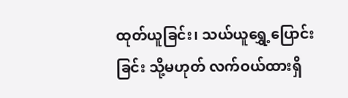ထုတ်ယူခြင်း၊ သယ်ယူရွှေ့ပြောင်းခြင်း သို့မဟုတ် လက်ဝယ်ထားရှိ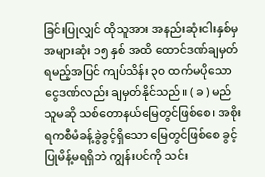ခြင်းပြုလျှင် ထိုသူအား အနည်းဆုံးငါးနှစ်မှ အများဆုံး ၁၅ နှစ် အထိ ထောင်ဒဏ်ချမှတ်ရမည့်အပြင် ကျပ်သိန်း ၃၀ ထက်မပိုသော ငွေဒဏ်လည်း ချမှတ်နိုင်သည်။ ( ခ ) မည်သူမဆို သစ်တောနယ်မြေတွင်ဖြစ်စေ၊ အစိုးရကစီမံခန့်ခွဲခွင့်ရှိသော မြေတွင်ဖြစ်စေ ခွင့်ပြုမိန့်မရရှိဘဲ ကျွန်းပင်ကို သင်း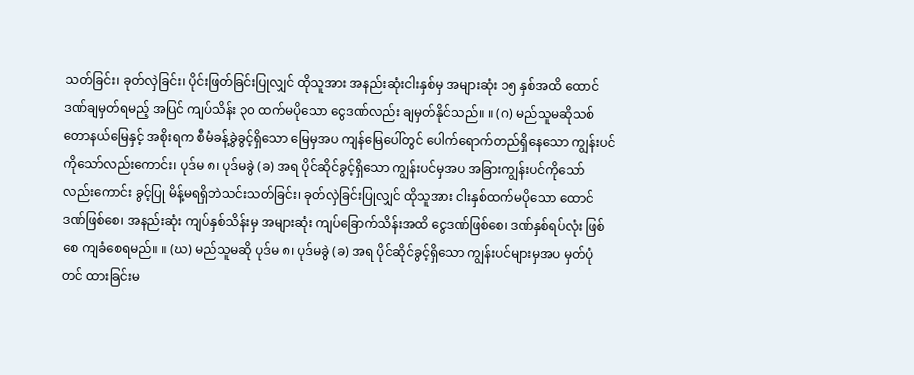သတ်ခြင်း၊ ခုတ်လှဲခြင်း၊ ပိုင်းဖြတ်ခြင်းပြုလျှင် ထိုသူအား အနည်းဆုံးငါးနှစ်မှ အများဆုံး ၁၅ နှစ်အထိ ထောင်ဒဏ်ချမှတ်ရမည့် အပြင် ကျပ်သိန်း ၃၀ ထက်မပိုသော ငွေဒဏ်လည်း ချမှတ်နိုင်သည်။ ။ (ဂ) မည်သူမဆိုသစ်တောနယ်မြေနှင့် အစိုးရက စီမံခန့်ခွဲခွင့်ရှိသော မြေမှအပ ကျန်မြေပေါ်တွင် ပေါက်ရောက်တည်ရှိနေသော ကျွန်းပင်ကိုသော်လည်းကောင်း၊ ပုဒ်မ ၈၊ ပုဒ်မခွဲ (ခ) အရ ပိုင်ဆိုင်ခွင့်ရှိသော ကျွန်းပင်မှအပ အခြားကျွန်းပင်ကိုသော်လည်းကောင်း ခွင့်ပြု မိန့်မရရှိဘဲသင်းသတ်ခြင်း၊ ခုတ်လှဲခြင်းပြုလျှင် ထိုသူအား ငါးနှစ်ထက်မပိုသော ထောင်ဒဏ်ဖြစ်စေ၊ အနည်းဆုံး ကျပ်နှစ်သိန်းမှ အများဆုံး ကျပ်ခြောက်သိန်းအထိ ငွေဒဏ်ဖြစ်စေ၊ ဒဏ်နှစ်ရပ်လုံး ဖြစ်စေ ကျခံစေရမည်။ ။ (ဃ) မည်သူမဆို ပုဒ်မ ၈၊ ပုဒ်မခွဲ (ခ) အရ ပိုင်ဆိုင်ခွင့်ရှိသော ကျွန်းပင်များမှအပ မှတ်ပုံတင် ထားခြင်းမ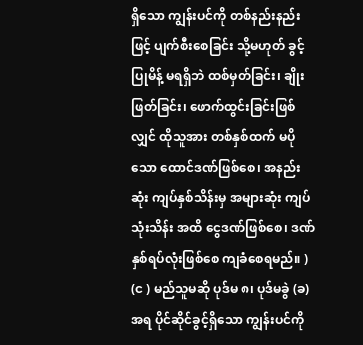ရှိသော ကျွန်းပင်ကို တစ်နည်းနည်းဖြင့် ပျက်စီးစေခြင်း သို့မဟုတ် ခွင့်ပြုမိန့် မရရှိဘဲ ထစ်မှတ်ခြင်း၊ ချိုးဖြတ်ခြင်း၊ ဖောက်ထွင်းခြင်းဖြစ်လျှင် ထိုသူအား တစ်နှစ်ထက် မပိုသော ထောင်ဒဏ်ဖြစ်စေ၊ အနည်းဆုံး ကျပ်နှစ်သိန်းမှ အများဆုံး ကျပ်သုံးသိန်း အထိ ငွေဒဏ်ဖြစ်စေ၊ ဒဏ်နှစ်ရပ်လုံးဖြစ်စေ ကျခံစေရမည်။ ) (င ) မည်သူမဆို ပုဒ်မ ၈၊ ပုဒ်မခွဲ (ခ) အရ ပိုင်ဆိုင်ခွင့်ရှိသော ကျွန်းပင်ကို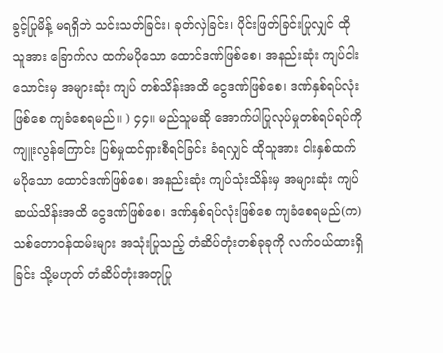ခွင့်ပြုမိန့် မရရှိဘဲ သင်းသတ်ခြင်း၊ ခုတ်လှဲခြင်း၊ ပိုင်းဖြတ်ခြင်းပြုလျှင် ထိုသူအား ခြောက်လ ထက်မပိုသော ထောင်ဒဏ်ဖြစ်စေ၊ အနည်းဆုံး ကျပ်ငါးသောင်းမှ အများဆုံး ကျပ် တစ်သိန်းအထိ ငွေဒဏ်ဖြစ်စေ၊ ဒဏ်နှစ်ရပ်လုံး ဖြစ်စေ ကျခံစေရမည်။ ) ၄၄။ မည်သူမဆို အောက်ပါပြုလုပ်မှုတစ်ရပ်ရပ်ကို ကျူးလွန်ကြောင်း ပြစ်မှုထင်ရှားစီရင်ခြင်း ခံရလျှင် ထိုသူအား ငါးနှစ်ထက်မပိုသော ထောင်ဒဏ်ဖြစ်စေ၊ အနည်းဆုံး ကျပ်သုံးသိန်းမှ အများဆုံး ကျပ်ဆယ်သိန်းအထိ ငွေဒဏ်ဖြစ်စေ၊ ဒဏ်နှစ်ရပ်လုံးဖြစ်စေ ကျခံစေရမည်(က) သစ်တောဝန်ထမ်းများ အသုံးပြုသည့် တံဆိပ်တုံးတစ်ခုခုကို လက်ဝယ်ထားရှိခြင်း သို့မဟုတ် တံဆိပ်တုံးအတုပြု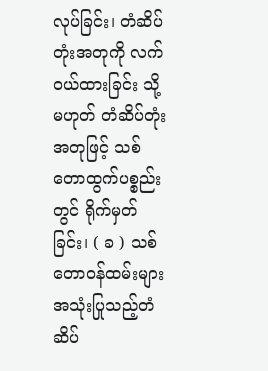လုပ်ခြင်း၊ တံဆိပ်တုံးအတုကို လက်ဝယ်ထားခြင်း သို့မဟုတ် တံဆိပ်တုံးအတုဖြင့် သစ်တောထွက်ပစ္စည်းတွင် ရိုက်မှတ်ခြင်း၊ ( ခ ) သစ်တောဝန်ထမ်းများ အသုံးပြုသည့်တံဆိပ်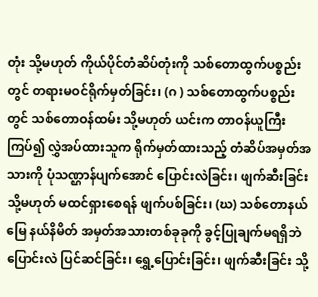တုံး သို့မဟုတ် ကိုယ်ပိုင်တံဆိပ်တုံးကို သစ်တောထွက်ပစ္စည်းတွင် တရားမဝင်ရိုက်မှတ်ခြင်း၊ (ဂ ) သစ်တောထွက်ပစ္စည်းတွင် သစ်တောဝန်ထမ်း သို့မဟုတ် ယင်းက တာဝန်ယူကြီးကြပ်၍ လွှဲအပ်ထားသူက ရိုက်မှတ်ထားသည့် တံဆိပ်အမှတ်အသားကို ပုံသဏ္ဌာန်ပျက်အောင် ပြောင်းလဲခြင်း၊ ဖျက်ဆီးခြင်း သို့မဟုတ် မထင်ရှားစေရန် ဖျက်ပစ်ခြင်း၊ (ဃ) သစ်တောနယ်မြေ နယ်နိမိတ် အမှတ်အသားတစ်ခုခုကို ခွင့်ပြုချက်မရရှိဘဲ ပြောင်းလဲ ပြင်ဆင်ခြင်း၊ ရွှေ့ပြောင်းခြင်း၊ ဖျက်ဆီးခြင်း သို့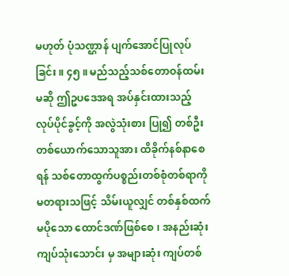မဟုတ် ပုံသဏ္ဌာန် ပျက်အောင်ပြုလုပ်ခြင်း။ ၄၅။ မည်သည့်သစ်တောဝန်ထမ်းမဆို ဤဥပဒေအရ အပ်နှင်းထားသည့် လုပ်ပိုင်ခွင့်ကို အလွဲသုံးစား ပြု၍ တစ်ဦးတစ်ယောက်သောသူအား ထိခိုက်နစ်နာစေရန် သစ်တောထွက်ပစ္စည်းတစ်စုံတစ်ရာကို မတရားသဖြင့် သိမ်းယူလျှင် တစ်နှစ်ထက်မပိုသော ထောင်ဒဏ်ဖြစ်စေ၊ အနည်းဆုံး ကျပ်သုံးသောင်း မှ အများဆုံး ကျပ်တစ်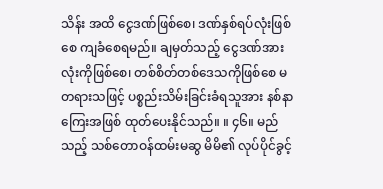သိန်း အထိ ငွေဒဏ်ဖြစ်စေ၊ ဒဏ်နှစ်ရပ်လုံးဖြစ်စေ ကျခံစေရမည်။ ချမှတ်သည့် ငွေဒဏ်အားလုံးကိုဖြစ်စေ၊ တစ်စိတ်တစ်ဒေသကိုဖြစ်စေ မတရားသဖြင့် ပစ္စည်းသိမ်းခြင်းခံရသူအား နစ်နာကြေးအဖြစ် ထုတ်ပေးနိုင်သည်။ ။ ၄၆။ မည်သည့် သစ်တောဝန်ထမ်းမဆွ မိမိ၏ လုပ်ပိုင်ခွင့်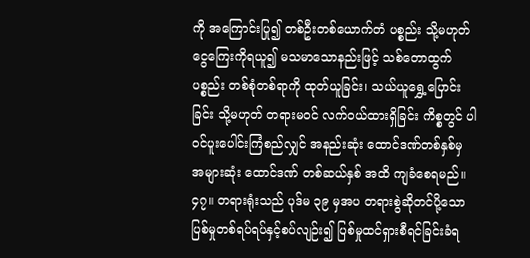ကို အကြောင်းပြု၍ တစ်ဦးတစ်ယောက်တံ ပစ္စည်း သို့မဟုတ် ငွေကြေးကိုရယူ၍ မသမာသောနည်းဖြင့် သစ်တောထွက်ပစ္စည်း တစ်စုံတစ်ရာကို ထုတ်ယူခြင်း၊ သယ်ယူရွှေ့ပြောင်းခြင်း သို့မဟုတ် တရားမဝင် လက်ဝယ်ထားရှိခြင်း ကိစ္စတွင် ပါဝင်ပူးပေါင်းကြံစည်လျှင် အနည်းဆုံး ထောင်ဒဏ်တစ်နှစ်မှ အများဆုံး ထောင်ဒဏ် တစ်ဆယ်နှစ် အထိ ကျခံစေရမည်။ ၄၇။ တရားရုံးသည် ပုဒ်မ ၃၉ မှအပ တရားစွဲဆိုတင်ပို့သော ပြစ်မှုတစ်ရပ်ရပ်နှင့်စပ်လျဉ်း၍ ပြစ်မှုထင်ရှားစီရင်ခြင်းခံရ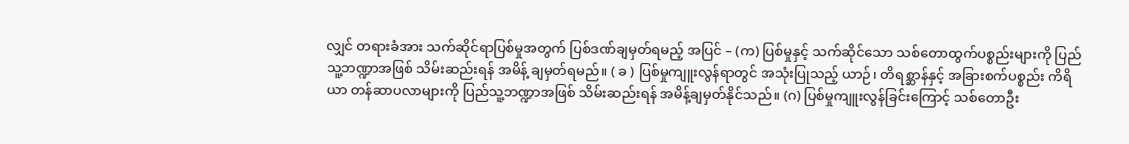လျှင် တရားခံအား သက်ဆိုင်ရာပြစ်မှုအတွက် ပြစ်ဒဏ်ချမှတ်ရမည့် အပြင် – (က) ပြစ်မှုနှင့် သက်ဆိုင်သော သစ်တောထွက်ပစ္စည်းများကို ပြည်သူ့ဘဏ္ဍာအဖြစ် သိမ်းဆည်းရန် အမိန့် ချမှတ်ရမည်။ ( ခ ) ပြစ်မှုကျူးလွန်ရာတွင် အသုံးပြုသည့် ယာဉ်၊ တိရစ္ဆာန်နှင့် အခြားစက်ပစ္စည်း ကိရိယာ တန်ဆာပလာများကို ပြည်သူ့ဘဏ္ဍာအဖြစ် သိမ်းဆည်းရန် အမိန့်ချမှတ်နိုင်သည်။ (ဂ) ပြစ်မှုကျူးလွန်ခြင်းကြောင့် သစ်တောဦး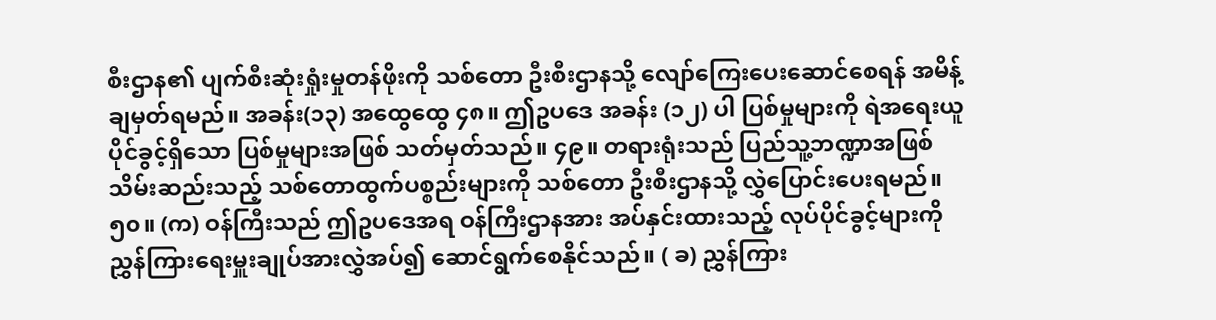စီးဌာန၏ ပျက်စီးဆုံးရှုံးမှုတန်ဖိုးကို သစ်တော ဦးစီးဌာနသို့ လျော်ကြေးပေးဆောင်စေရန် အမိန့်ချမှတ်ရမည်။ အခန်း(၁၃) အထွေထွေ ၄၈။ ဤဥပဒေ အခန်း (၁၂) ပါ ပြစ်မှုများကို ရဲအရေးယူပိုင်ခွင့်ရှိသော ပြစ်မှုများအဖြစ် သတ်မှတ်သည်။ ၄၉။ တရားရုံးသည် ပြည်သူ့ဘဏ္ဍာအဖြစ် သိမ်းဆည်းသည့် သစ်တောထွက်ပစ္စည်းများကို သစ်တော ဦးစီးဌာနသို့ လွှဲပြောင်းပေးရမည်။ ၅၀။ (က) ဝန်ကြီးသည် ဤဥပဒေအရ ဝန်ကြီးဌာနအား အပ်နှင်းထားသည့် လုပ်ပိုင်ခွင့်များကို ညွှန်ကြားရေးမှူးချုပ်အားလွှဲအပ်၍ ဆောင်ရွက်စေနိုင်သည်။ ( ခ) ညွှန်ကြား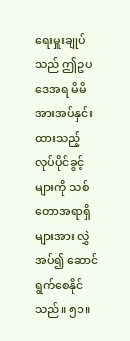ရေးမှူးချုပ်သည် ဤဥပဒေအရ မိမိအားအပ်နှင်းထားသည့် လုပ်ပိုင်ခွင့်များကို သစ်တောအရာရှိများအား လွှဲအပ်၍ ဆောင်ရွက်စေနိုင်သည်။ ၅၁။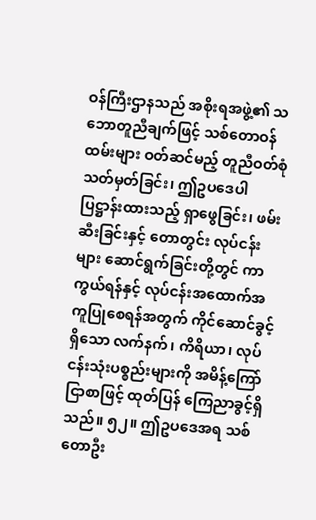ဝန်ကြီးဌာနသည် အစိုးရအဖွဲ့၏ သဘောတူညီချက်ဖြင့် သစ်တောဝန်ထမ်းများ ဝတ်ဆင်မည့် တူညီဝတ်စုံသတ်မှတ်ခြင်း၊ ဤဥပဒေပါ ပြဋ္ဌာန်းထားသည့် ရှာဖွေခြင်း၊ ဖမ်းဆီးခြင်းနှင့် တောတွင်း လုပ်ငန်းများ ဆောင်ရွက်ခြင်းတို့တွင် ကာကွယ်ရန်နှင့် လုပ်ငန်းအထောက်အကူပြုစေရန်အတွက် ကိုင်ဆောင်ခွင့်ရှိသော လက်နက်၊ ကိရိယာ၊ လုပ်ငန်းသုံးပစ္စည်းများကို အမိန့်ကြော်ငြာစာဖြင့် ထုတ်ပြန် ကြေညာခွင့်ရှိသည်။ ၅၂။ ဤဥပဒေအရ သစ်တောဦး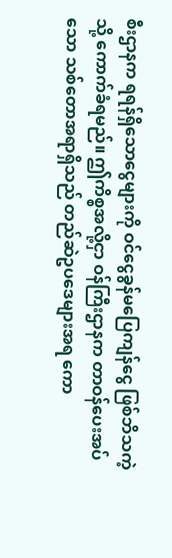စီးဌာနက ရရန်ရှိသောငွေများကို ဝင်ငွေခွန်မပြေကျန်ငွေ ဖြစ်ဘိသကဲ့သို့ ကောက်ခံရမည်။ ဤကိစ္စအလို့ငှာ ဝန်ကြီးဌာနက တာဝန်ပေးအပ်သော သစ်တောအရာရှိသည် တည်ဆဲဥပဒေများအရ ကော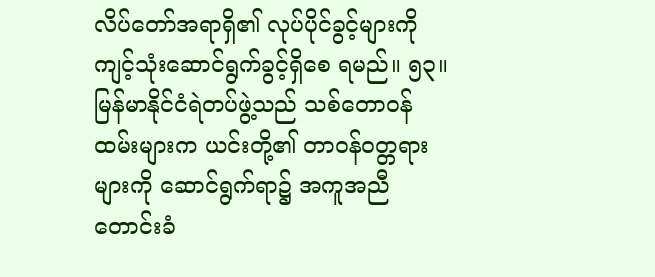လိပ်တော်အရာရှိ၏ လုပ်ပိုင်ခွင့်များကို ကျင့်သုံးဆောင်ရွက်ခွင့်ရှိစေ ရမည်။ ၅၃။ မြန်မာနိုင်ငံရဲတပ်ဖွဲ့သည် သစ်တောဝန်ထမ်းများက ယင်းတို့၏ တာဝန်ဝတ္တရားများကို ဆောင်ရွက်ရာ၌ အကူအညီတောင်းခံ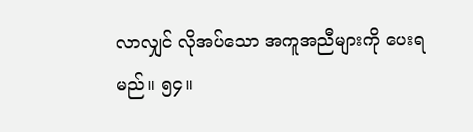လာလျှင် လိုအပ်သော အကူအညီများကို ပေးရမည်။ ၅၄။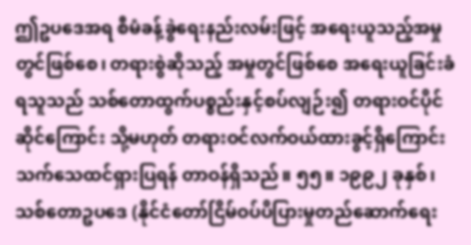ဤဥပဒေအရ စီမံခန့်ခွဲရေးနည်းလမ်းဖြင့် အရေးယူသည့်အမှုတွင်ဖြစ်စေ၊ တရားစွဲဆိုသည့် အမှုတွင်ဖြစ်စေ အရေးယူခြင်းခံရသူသည် သစ်တောထွက်ပစ္စည်းနှင့်စပ်လျဉ်း၍ တရားဝင်ပိုင်ဆိုင်ကြောင်း သို့မဟုတ် တရားဝင်လက်ဝယ်ထားခွင့်ရှိကြောင်း သက်သေထင်ရှားပြရန် တာဝန်ရှိသည်။ ၅၅။ ၁၉၉၂ ခုနှစ်၊ သစ်တောဥပဒေ (နိုင်ငံတော်ငြိမ်ဝပ်ပိပြားမှုတည်ဆောက်ရေး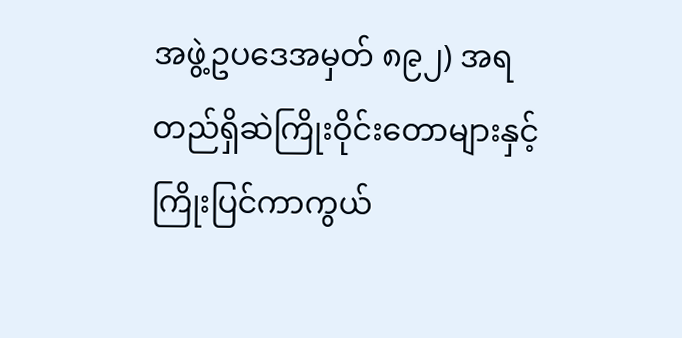အဖွဲ့ဥပဒေအမှတ် ၈၉၂) အရ တည်ရှိဆဲကြိုးဝိုင်းတောများနှင့် ကြိုးပြင်ကာကွယ်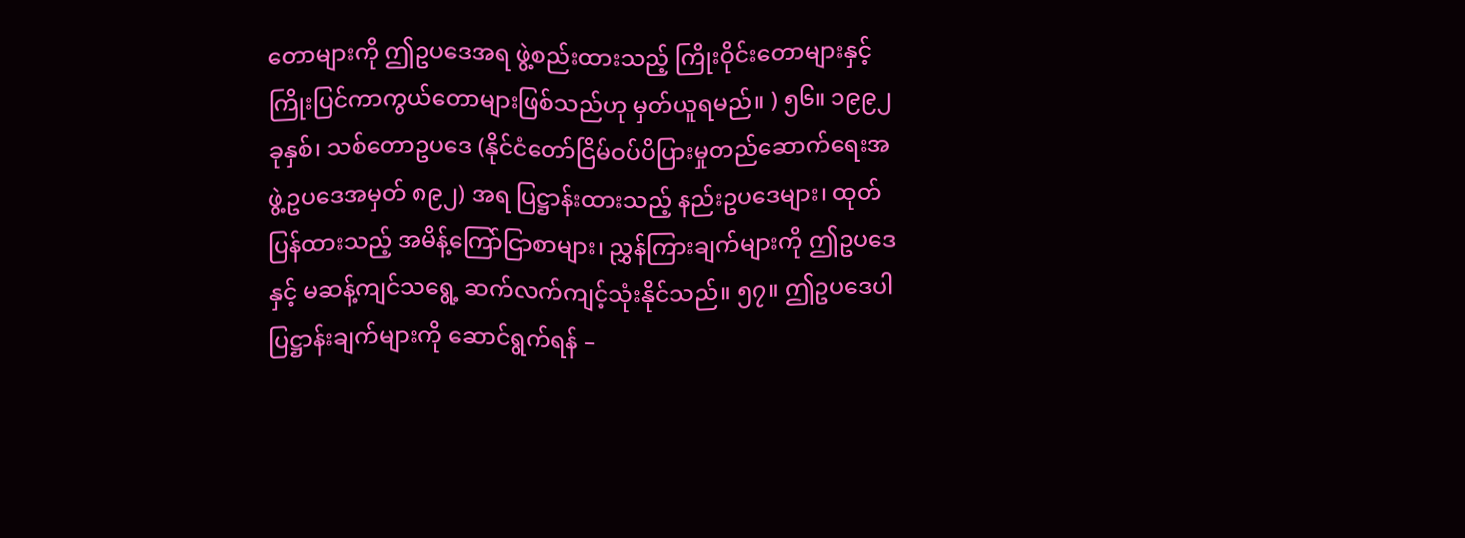တောများကို ဤဥပဒေအရ ဖွဲ့စည်းထားသည့် ကြိုးဝိုင်းတောများနှင့် ကြိုးပြင်ကာကွယ်တောများဖြစ်သည်ဟု မှတ်ယူရမည်။ ) ၅၆။ ၁၉၉၂ ခုနှစ်၊ သစ်တောဥပဒေ (နိုင်ငံတော်ငြိမ်ဝပ်ပိပြားမှုတည်ဆောက်ရေးအဖွဲ့ဥပဒေအမှတ် ၈၉၂) အရ ပြဋ္ဌာန်းထားသည့် နည်းဥပဒေများ၊ ထုတ်ပြန်ထားသည့် အမိန့်ကြော်ငြာစာများ၊ ညွှန်ကြားချက်များကို ဤဥပဒေနှင့် မဆန့်ကျင်သရွေ့ ဆက်လက်ကျင့်သုံးနိုင်သည်။ ၅၇။ ဤဥပဒေပါ ပြဋ္ဌာန်းချက်များကို ဆောင်ရွက်ရန် –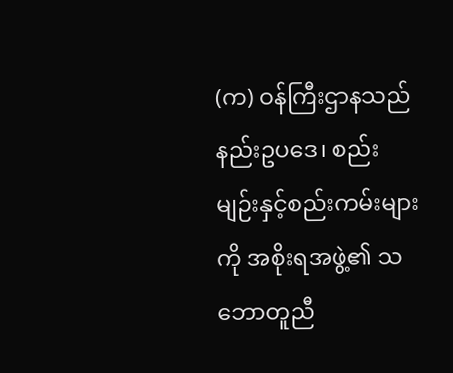(က) ဝန်ကြီးဌာနသည် နည်းဥပဒေ၊ စည်းမျဉ်းနှင့်စည်းကမ်းများကို အစိုးရအဖွဲ့၏ သဘောတူညီ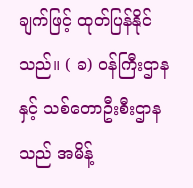ချက်ဖြင့် ထုတ်ပြန်နိုင်သည်။ ( ခ) ဝန်ကြီးဌာနနှင့် သစ်တောဦးစီးဌာနသည် အမိန့်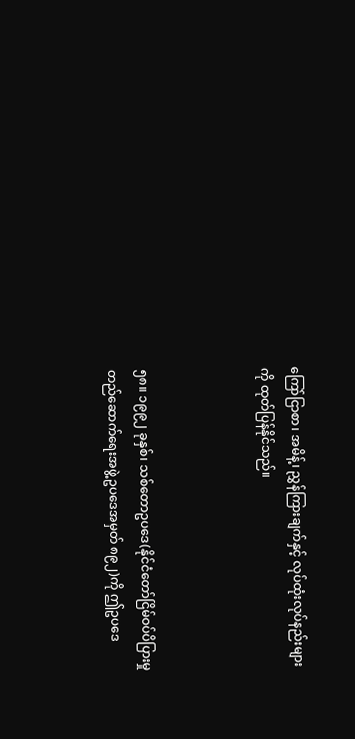ကြော်ငြာစာ၊ အမိန့်၊ ညွှန်ကြားချက်နှင့် လုပ်ထုံးလုပ်နည်းများကို ထုတ်ပြန်နိုင်သည်။



၅၈။ ၁၉၉၂ ခုနှစ်၊ သစ်တောဥပဒေ(နိုင်ငံတော်ငြိမ်ဝပ်ပိပြားမှုတည်ဆောက်ရေးအဖွဲ့ဥပဒေအမှတ် ၈၉၂)ကို ဤဥပဒေ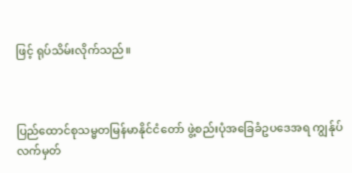ဖြင့် ရုပ်သိမ်းလိုက်သည်။



ပြည်ထောင်စုသမ္မတမြန်မာနိုင်ငံတော် ဖွဲ့စည်းပုံအခြေခံဥပဒေအရ ကျွန်ုပ်လက်မှတ်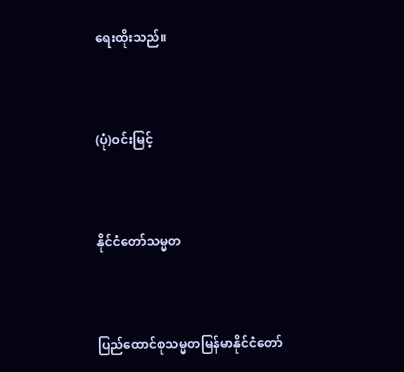ရေးထိုးသည်။



(ပုံ)ဝင်းမြင့်



နိုင်ငံတော်သမ္မတ



ပြည်ထောင်စုသမ္မတမြန်မာနိုင်ငံတော်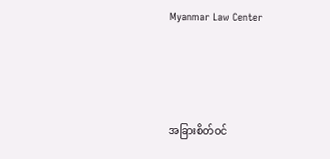Myanmar Law Center





အခြားစိတ်ဝင်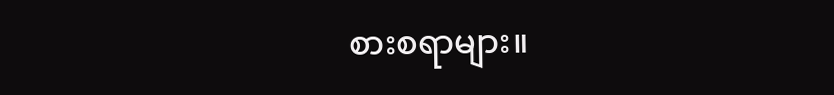စားစရာများ။